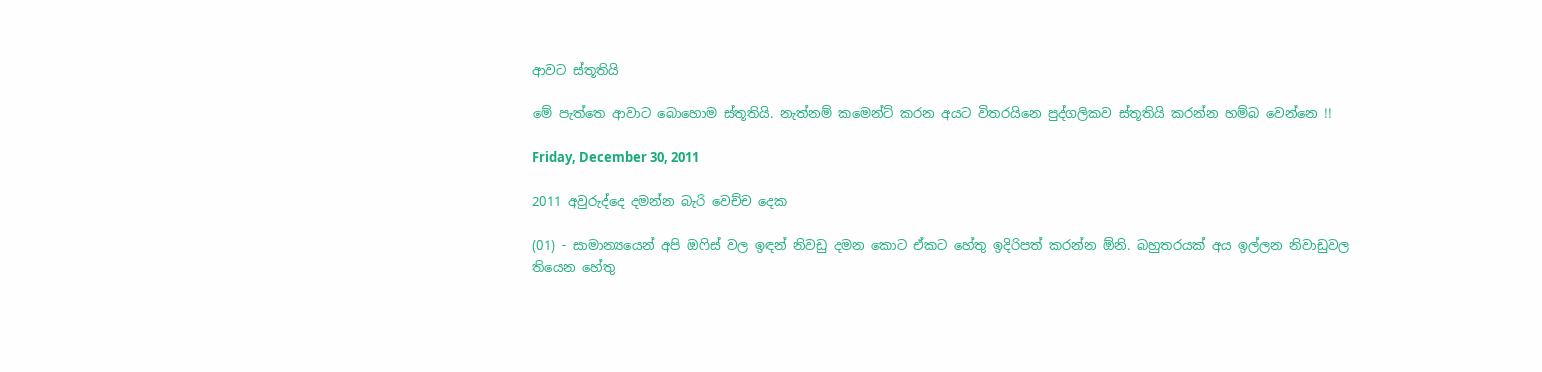ආවට ස්තූතියි

මේ පැත්තෙ ආවාට බොහොම ස්තූතියි. නැත්නම් කමෙන්ට් කරන අයට විතරයිනෙ පුද්ගලිකව ස්තූතියි කරන්න හම්බ වෙන්නෙ !!

Friday, December 30, 2011

2011 අවුරුද්දෙ දමන්න බැරි වෙච්ච දෙක

(01) - සාමාන්‍යයෙන් අපි ඔෆිස් වල ඉඳන් නිවඩු දමන කොට ඒකට හේතු ඉදිරිපත් කරන්න ඕනි. බහුතරයක් අය ඉල්ලන නිවාඩුවල තියෙන හේතු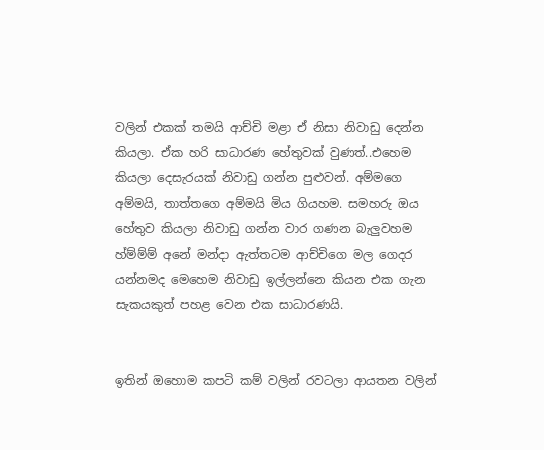වලින් එකක් තමයි ආච්චි මළා ඒ නිසා නිවාඩු දෙන්න කියලා. ඒක හරි සාධාරණ හේතුවක් වුණත්..එහෙම කියලා දෙසැරයක් නිවාඩු ගන්න පුළුවන්. අම්මගෙ අම්මයි, තාත්තගෙ අම්මයි මිය ගියහම. සමහරු ඔය හේතුව කියලා නිවාඩු ගන්න වාර ගණන බැලුවහම හ්ම්ම්ම් අනේ මන්දා ඇත්තටම ආච්චිගෙ මල ගෙදර යන්නමද මෙහෙම නිවාඩු ඉල්ලන්නෙ කියන එක ගැන සැකයකුත් පහළ වෙන එක සාධාරණයි.


ඉතින් ඔහොම කපටි කම් වලින් රවටලා ආයතන වලින්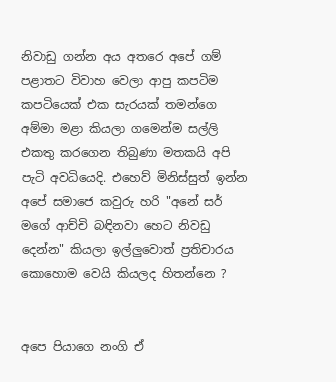නිවාඩු ගන්න අය අතරෙ අපේ ගම් පළාතට විවාහ වෙලා ආපු කපටිම කපටියෙක් එක සැරයක් තමන්ගෙ අම්මා මළා කියලා ගමෙන්ම සල්ලි එකතු කරගෙන තිබුණා මතකයි අපි පැටි අවධියෙදි. එහෙව් මිනිස්සුත් ඉන්න අපේ සමාජෙ කවුරු හරි "අනේ සර් මගේ ආච්චි බඳිනවා හෙට නිවඩු දෙන්න" කියලා ඉල්ලුවොත් ප්‍රතිචාරය කොහොම වෙයි කියලද හිතන්නෙ ?


අපෙ පියාගෙ නංගි ඒ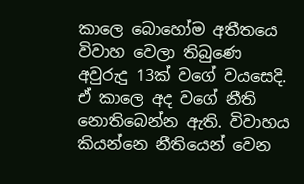කාලෙ බොහෝම අතීතයෙ විවාහ වෙලා තිබුණෙ අවුරුදු 13ක් වගේ වයසෙදි. ඒ කාලෙ අද වගේ නීති නොතිබෙන්න ඇති. විවාහය කියන්නෙ නීතියෙන් වෙන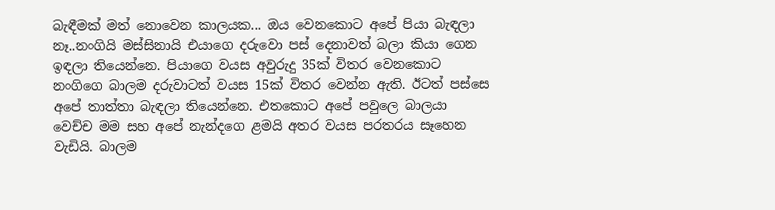බැඳීමක් මත් නොවෙන කාලයක... ඔය වෙනකොට අපේ පියා බැඳලා නෑ..නංගියි මස්සිනායි එයාගෙ දරුවො පස් දෙනාවත් බලා කියා ගෙන ඉඳලා තියෙන්නෙ. පියාගෙ වයස අවුරුදු 35ක් විතර වෙනකොට නංගිගෙ බාලම දරුවාටත් වයස 15ක් විතර වෙන්න ඇති. ඊටත් පස්සෙ අපේ තාත්තා බැඳලා තියෙන්නෙ. එතකොට අපේ පවුලෙ බාලයා වෙච්ච මම සහ අපේ නැන්දගෙ ළමයි අතර වයස පරතරය සෑහෙන වැඩියි. බාලම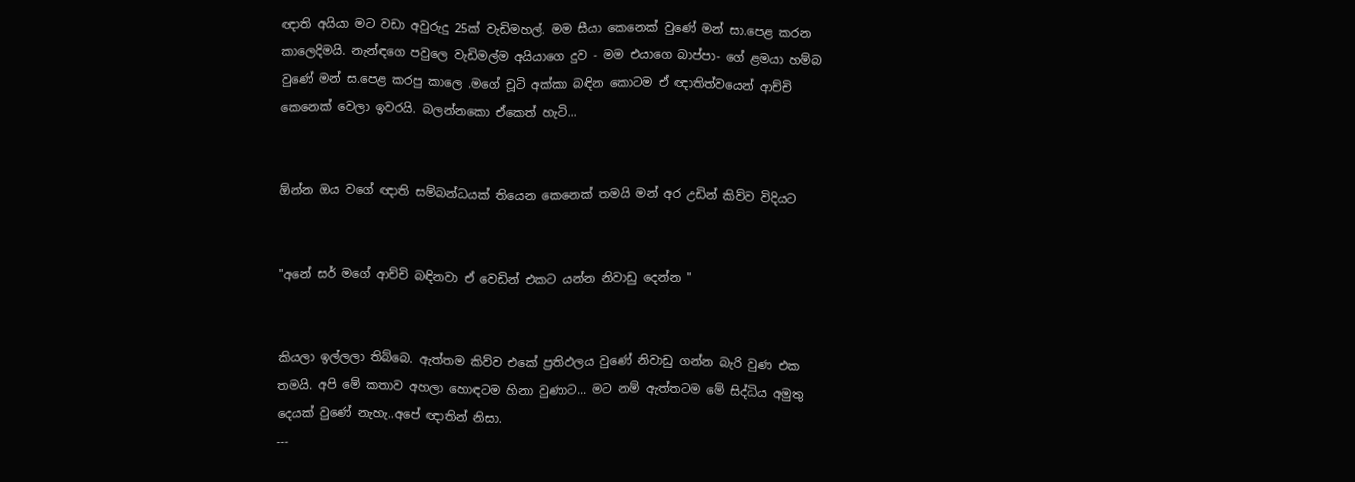ඥාති අයියා මට වඩා අවුරුදු 25ක් වැඩිමහල්. මම සීයා කෙනෙක් වුණේ මන් සා.පෙළ කරන කාලෙදිමයි. නැන්ඳගෙ පවුලෙ වැඩිමල්ම අයියාගෙ දුව - මම එයාගෙ බාප්පා- ගේ ළමයා හම්බ වුණේ මන් ස.පෙළ කරපු කාලෙ .මගේ චූටි අක්කා බඳින කොටම ඒ ඥාතිත්වයෙන් ආච්චි කෙනෙක් වෙලා ඉවරයි. බලන්නකො ඒකෙත් හැටි...


ඕන්න ඔය වගේ ඥාති සම්බන්ධයක් තියෙන කෙනෙක් තමයි මන් අර උඩින් කිව්ව විදියට


"අනේ සර් මගේ ආච්චි බඳිනවා ඒ වෙඩින් එකට යන්න නිවාඩු දෙන්න "


කියලා ඉල්ලලා තිබ්බෙ. ඇත්තම කිව්ව එකේ ප්‍රතිඵලය වුණේ නිවාඩු ගන්න බැරි වුණ එක තමයි. අපි මේ කතාව අහලා හොඳටම හිනා වුණාට... මට නම් ඇත්තටම මේ සිද්ධිය අමුතු දෙයක් වුණේ නැහැ..අපේ ඥාතින් නිසා.
---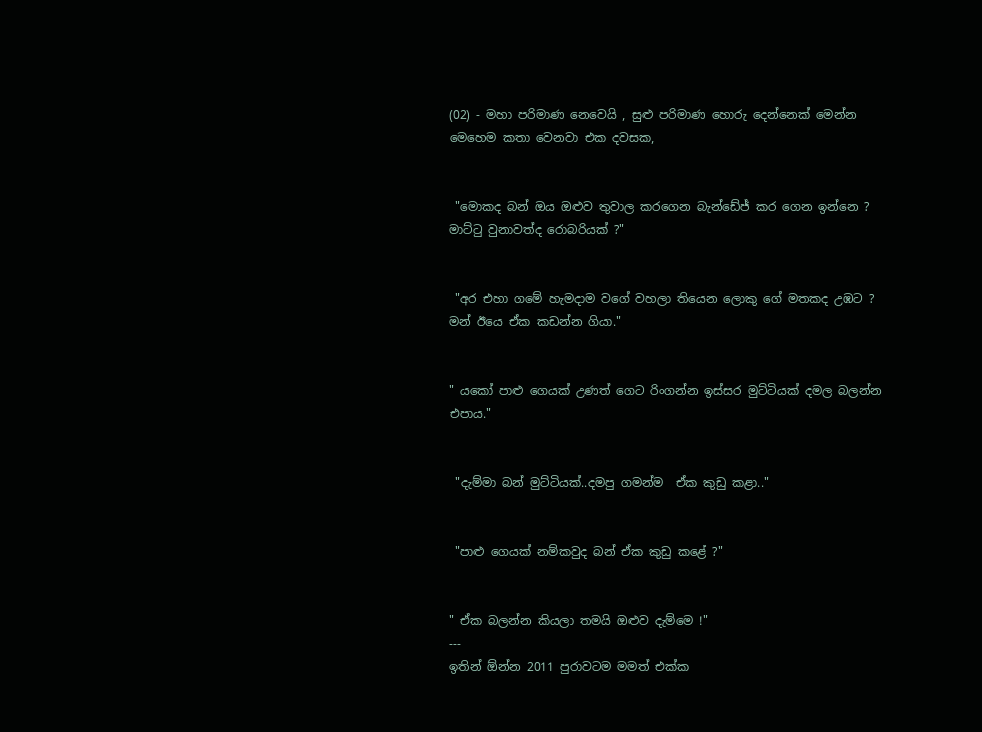(02) - මහා පරිමාණ නෙවෙයි , සුළු පරිමාණ හොරු දෙන්නෙක් මෙන්න මෙහෙම කතා වෙනවා එක දවසක,


 "මොකද බන් ඔය ඔළුව තුවාල කරගෙන බැන්ඩේජ් කර ගෙන ඉන්නෙ ? මාට්ටු වුනාවත්ද රොබරියක් ?"


 "අර එහා ගමේ හැමදාම වගේ වහලා තියෙන ලොකු ගේ මතකද උඹට ? මන් ඊයෙ ඒක කඩන්න ගියා."


" යකෝ පාළු ගෙයක් උණත් ගෙට රිංගන්න ඉස්සර මුට්ටියක් දමල බලන්න එපාය."


 "දැම්මා බන් මුට්ටියක්..දමපු ගමන්ම  ඒක කුඩු කළා.."


 "පාළු ගෙයක් නම්කවුද බන් ඒක කුඩු කළේ ?"


" ඒක බලන්න කියලා තමයි ඔළුව දැම්මෙ !"
---
ඉතින් ඕන්න 2011 පුරාවටම මමත් එක්ක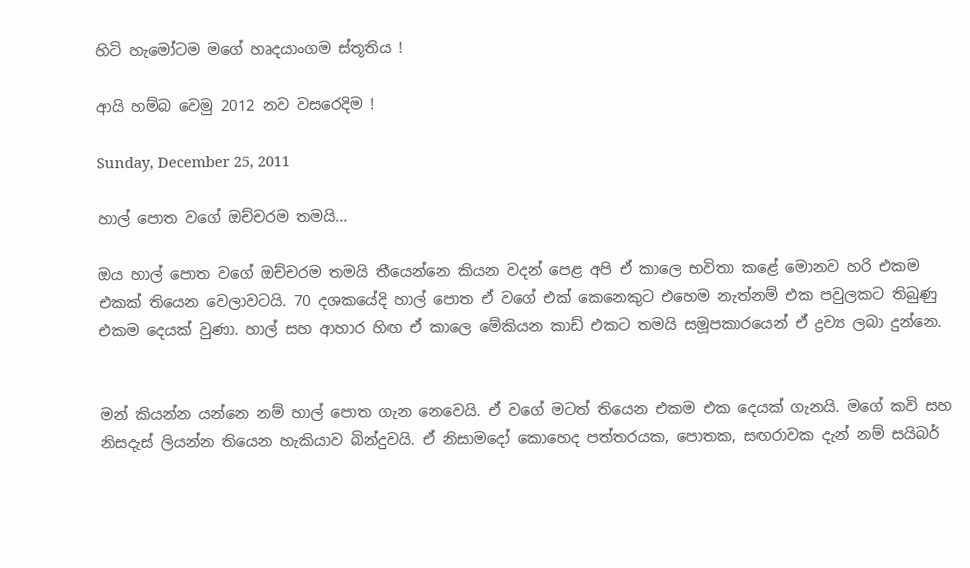හිටි හැමෝටම මගේ හෘදයාංගම ස්තූතිය !

ආයි හම්බ වෙමු 2012 නව වසරෙදිම !

Sunday, December 25, 2011

හාල් පොත වගේ ඔච්චරම තමයි...

ඔය හාල් පොත වගේ ඔච්චරම තමයි තීයෙන්නෙ කියන වදන් පෙළ අපි ඒ කාලෙ භවිතා කළේ මොනව හරි එකම එකක් තියෙන වෙලාවටයි. 70 දශකයේදි හාල් පොත ඒ වගේ එක් කෙනෙකුට එහෙම නැත්නම් එක පවුලකට තිබුණු එකම දෙයක් වුණා. හාල් සහ ආහාර හිඟ ඒ කාලෙ මේකියන කාඩ් එකට තමයි සමූපකාරයෙන් ඒ ද්‍රව්‍ය ලබා දුන්නෙ.


මන් කියන්න යන්නෙ නම් හාල් පොත ගැන නෙවෙයි. ඒ වගේ මටත් තියෙන එකම එක දෙයක් ගැනයි. මගේ කවි සහ නිසදැස් ලියන්න තියෙන හැකියාව බින්දුවයි. ඒ නිසාමදෝ කොහෙද පත්තරයක, පොතක, සඟරාවක දැන් නම් සයිබර්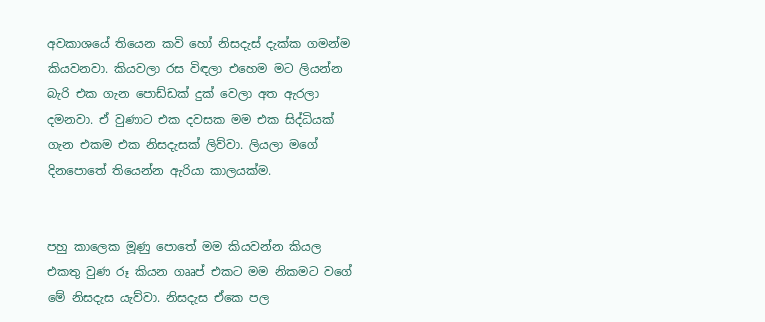අවකාශයේ තියෙන කවි හෝ නිසදැස් දැක්ක ගමන්ම කියවනවා. කියවලා රස විඳලා එහෙම මට ලියන්න බැරි එක ගැන පොඩ්ඩක් දුක් වෙලා අත ඇරලා දමනවා. ඒ වුණාට එක දවසක මම එක සිද්ධියක් ගැන එකම එක නිසදැසක් ලිව්වා. ලියලා මගේ දිනපොතේ තියෙන්න ඇරියා කාලයක්ම.


පහු කාලෙක මූණු පොතේ මම කියවන්න කියල එකතු වුණ රූ කියන ගෲප් එකට මම නිකමට වගේ මේ නිසදැස යැව්වා. නිසදැස ඒකෙ පල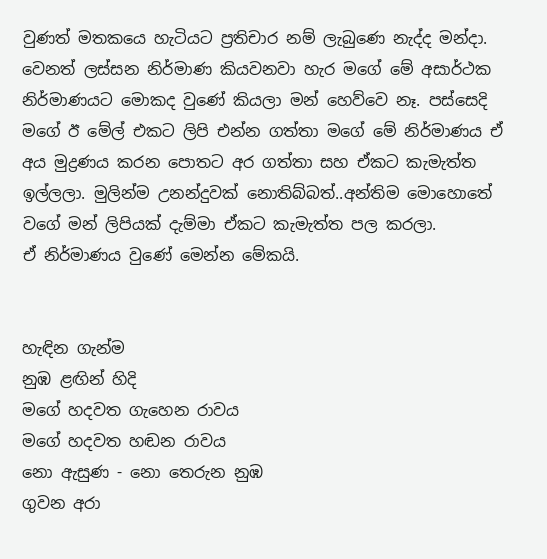වුණත් මතකයෙ හැටියට ප්‍රතිචාර නම් ලැබුණෙ නැද්ද මන්දා. වෙනත් ලස්සන නිර්මාණ කියවනවා හැර මගේ මේ අසාර්ථක නිර්මාණයට මොකද වුණේ කියලා මන් හෙව්වෙ නෑ. පස්සෙදි මගේ ඊ මේල් එකට ලිපි එන්න ගත්තා මගේ මේ නිර්මාණය ඒ අය මුද්‍රණය කරන පොතට අර ගත්තා සහ ඒකට කැමැත්ත ඉල්ලලා. මුලින්ම උනන්දුවක් නොතිබ්බත්..අන්තිම මොහොතේ වගේ මන් ලිපියක් දැම්මා ඒකට කැමැත්ත පල කරලා.
ඒ නිර්මාණය වුණේ මෙන්න මේකයි.


හැඳින ගැන්ම
නුඹ ළඟින් හිදි
මගේ හදවත ගැහෙන රාවය
මගේ හදවත හඬන රාවය
නො ඇසුණ - නො තෙරුන නුඹ
ගුවන අරා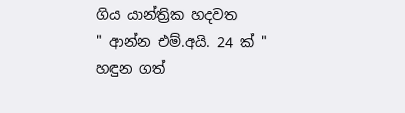ගිය යාන්ත්‍රික හදවත
" ආන්න එම්.අයි. 24 ක් "
හඳුන ගත්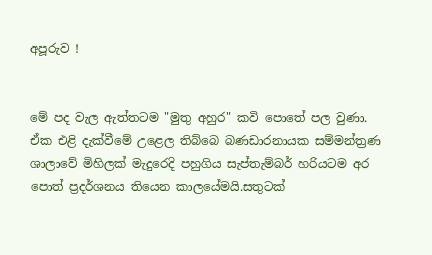අපූරුව !


මේ පද වැල ඇත්තටම "මුතු අහුර" කවි පොතේ පල වුණා. ඒක එළි දැක්වීමේ උළෙල තිබ්බෙ බණඩාරනායක සම්මන්ත්‍රණ ශාලාවේ මිහිලක් මැදුරෙදි පහුගිය සැප්තැම්බර් හරියටම අර පොත් ප්‍රදර්ශනය තියෙන කාලයේමයි.සතුටක්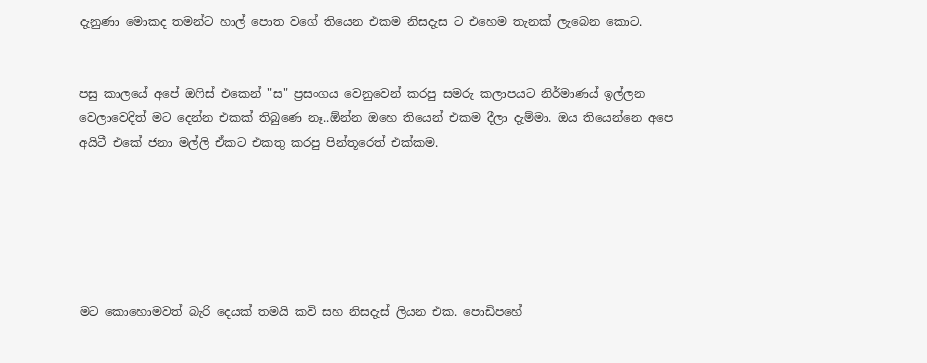දැනුණා මොකද තමන්ට හාල් පොත වගේ තියෙන එකම නිසදැස ට එහෙම තැනක් ලැබෙන කොට.


පසු කාලයේ අපේ ඔෆිස් එකෙන් "ස" ප්‍රසංගය වෙනුවෙන් කරපු සමරු කලාපයට නිර්මාණය් ඉල්ලන වෙලාවෙදිත් මට දෙන්න එකක් තිබුණෙ නෑ..ඕන්න ඔහෙ තියෙන් එකම දීලා දැම්මා. ඔය තියෙන්නෙ අපෙ අයිටී එකේ ජනා මල්ලි ඒකට එකතු කරපු පින්තූරෙත් එක්කම.






මට කොහොමවත් බැරි දෙයක් තමයි කවි සහ නිසදැස් ලියන එක. පොඩිපහේ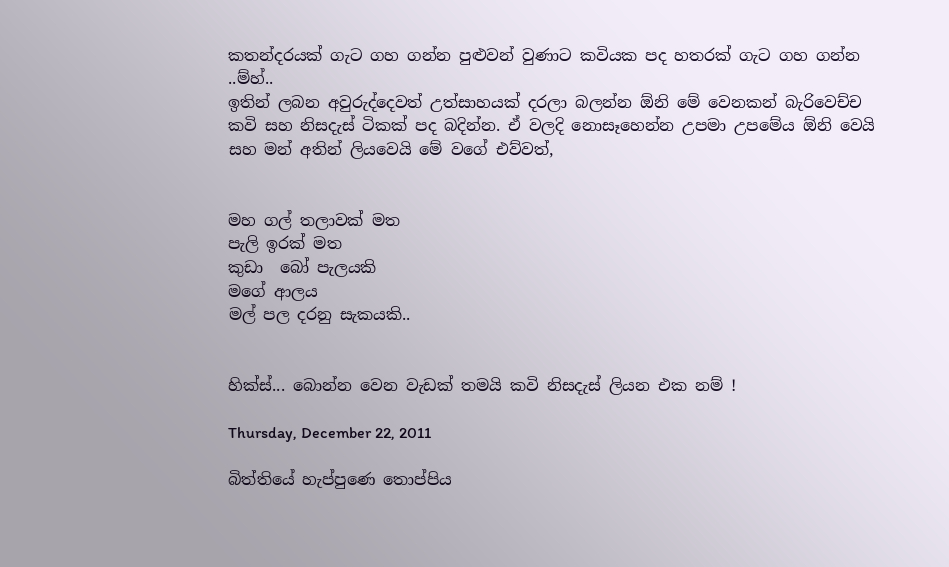කතන්දරයක් ගැට ගහ ගන්න පුළුවන් වුණාට කවියක පද හතරක් ගැට ගහ ගන්න ..ම්හ්..
ඉතින් ලබන අවුරුද්දෙවත් උත්සාහයක් දරලා බලන්න ඕනි මේ වෙනකන් බැරිවෙච්ච කවි සහ නිසදැස් ටිකක් පද බදින්න. ඒ වලදි නොසෑහෙන්න උපමා උපමේය ඕනි වෙයි සහ මන් අතින් ලියවෙයි මේ වගේ එව්වත්,


මහ ගල් තලාවක් මත
පැලි ඉරක් මත
කුඩා  බෝ පැලයකි
මගේ ආලය
මල් පල දරනු සැකයකි..


හික්ස්... බොන්න වෙන වැඩක් තමයි කවි නිසදැස් ලියන එක නම් !

Thursday, December 22, 2011

බිත්තියේ හැප්පුණෙ තොප්පිය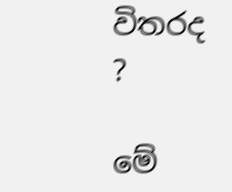විතරද ?

මේ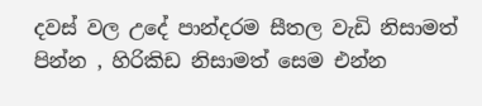දවස් වල උදේ පාන්දරම සීතල වැඩි නිසාමත් පින්න , හිරිකිඩ නිසාමත් සෙම එන්න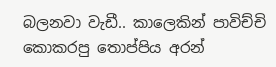බලනවා වැඩී.. කාලෙකින් පාවිච්චි කොකරපු තොප්පිය අරන්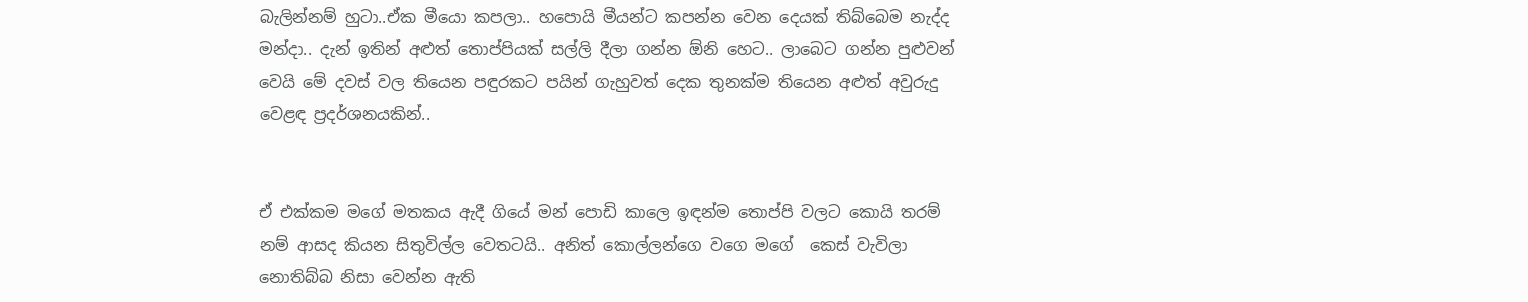බැලින්නම් හුටා..ඒක මීයො කපලා.. හපොයි මීයන්ට කපන්න වෙන දෙයක් තිබ්බෙම නැද්ද මන්දා.. දැන් ඉතින් අළුත් තොප්පියක් සල්ලි දීලා ගන්න ඕනි හෙට.. ලාබෙට ගන්න පුළුවන් වෙයි මේ දවස් වල තියෙන පඳුරකට පයින් ගැහුවත් දෙක තුනක්ම තියෙන අළුත් අවුරුදු වෙළඳ ප්‍රදර්ශනයකින්..


ඒ එක්කම මගේ මතකය ඇදී ගියේ මන් පොඩි කාලෙ ඉඳන්ම තොප්පි වලට කොයි තරම් නම් ආසද කියන සිතුවිල්ල වෙතටයි.. අනිත් කොල්ලන්ගෙ වගෙ මගේ  කෙස් වැවිලා නොතිබ්බ නිසා වෙන්න ඇති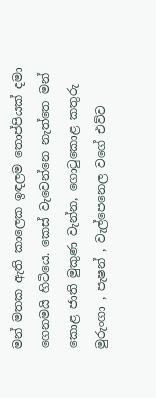මන් මතක ඇති කාලෙක ඉඳලම තොප්පියක් දමා ගෙනමයි හිටියෙ. කෙස් වැවෙන්නෙ නැත්තෙ මන් කොළ ජාති මුකුණ වැන්න, ගොටුකොළ කතුරු මුරුංගා , පැෂන් , වැල්පෙනෙල වගේ එව්ව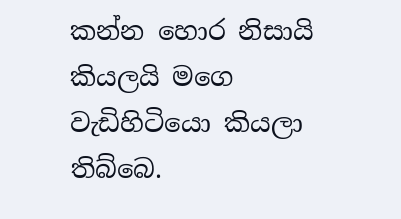කන්න හොර නිසායි කියලයි මගෙ වැඩිහිටියො කියලා තිබ්බෙ.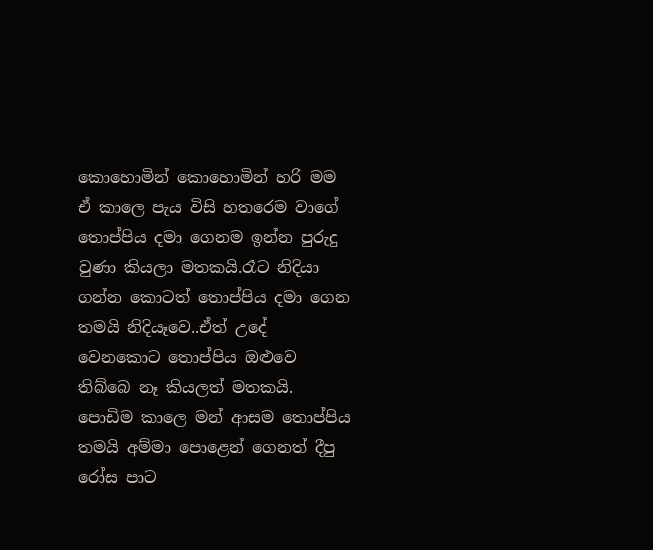කොහොමින් කොහොමින් හරි මම ඒ කාලෙ පැය විසි හතරෙම වාගේ තොප්පිය දමා ගෙනම ඉන්න පුරුදු වුණා කියලා මතකයි.රෑට නිදියා ගන්න කොටත් තොප්පිය දමා ගෙන තමයි නිදියෑවෙ..ඒත් උදේ වෙනකොට තොප්පිය ඔළුවෙ තිබ්බෙ නෑ කියලත් මතකයි. පොඩිම කාලෙ මන් ආසම තොප්පිය තමයි අම්මා පොළෙන් ගෙනත් දීපු රෝස පාට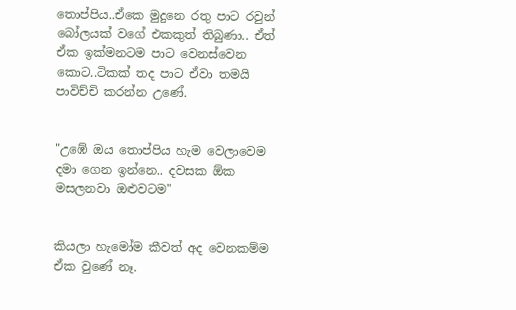තොප්පිය..ඒකෙ මුදුනෙ රතු පාට රවුන් බෝලයක් වගේ එකකුත් තිබුණා.. ඒත් ඒක ඉක්මනටම පාට වෙනස්වෙන කොට..ටිකක් තද පාට ඒවා තමයි පාවිච්චි කරන්න උණේ.


"උඹේ ඔය තොප්පිය හැම වෙලාවෙම දමා ගෙන ඉන්නෙ.. දවසක ඕක මසලනවා ඔළුවටම"


කියලා හැමෝම කීවත් අද වෙනකම්ම ඒක වුණේ නෑ.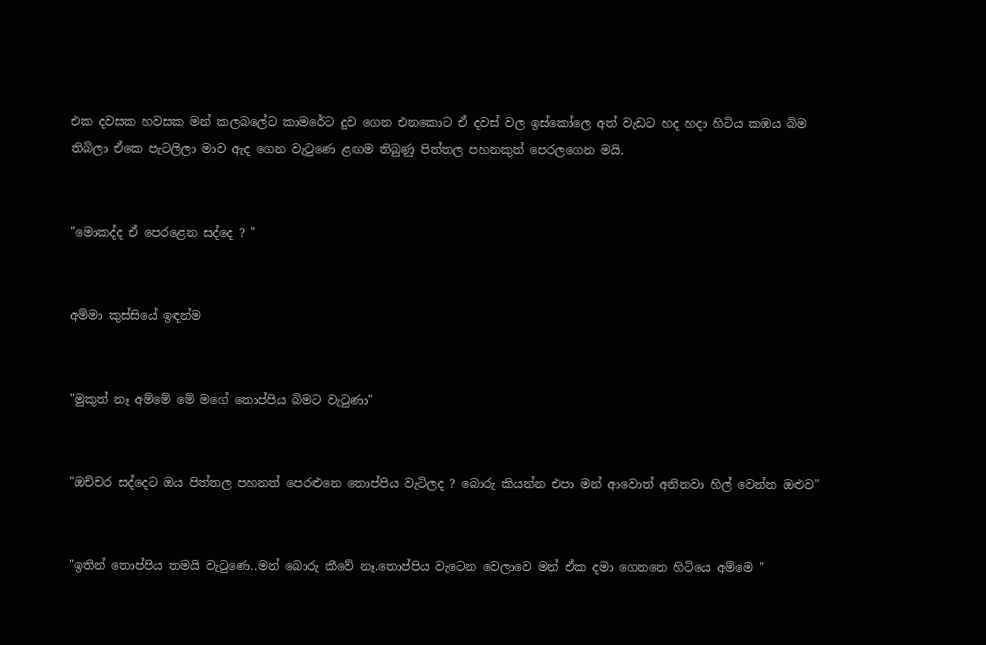එක දවසක හවසක මන් කලබලේට කාමරේට දුව ගෙන එනකොට ඒ දවස් වල ඉස්කෝලෙ අත් වැඩට හද හදා හිටිය කඹය බිම තිබිලා ඒකෙ පැටලිලා මාව ඇද ගෙන වැටුණෙ ළඟම තිබුණු පිත්තල පහනකුත් පෙරලගෙන මයි.


"මොකද්ද ඒ පෙරළෙන සද්දෙ ? "


අම්මා කුස්සියේ ඉඳන්ම


"මුකුත් නෑ අම්මේ මේ මගේ තොප්පිය බිමට වැටුණා"


"ඔච්චර සද්දෙට ඔය පිත්තල පහනත් පෙරළුනෙ තොප්පිය වැටිලද ? බොරු කියන්න එපා මන් ආවොත් අනිනවා හිල් වෙන්න ඔළුව"


"ඉතින් තොප්පිය තමයි වැටුණෙ..මන් බොරු කීවේ නෑ.තොප්පිය වැටෙන වෙලාවෙ මන් ඒක දමා ගෙනනෙ හිටියෙ අම්මෙ "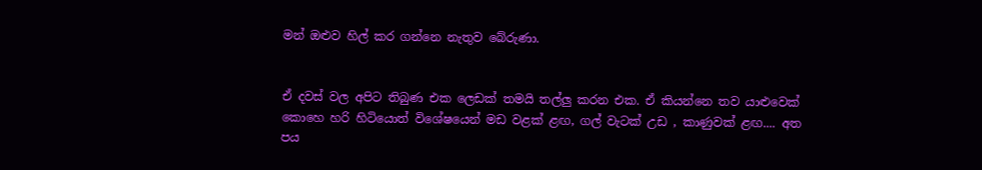මන් ඔළුව හිල් කර ගන්නෙ නැතුව බේරුණා.


ඒ දවස් වල අපිට තිබුණ එක ලෙඩක් තමයි තල්ලු කරන එක. ඒ කියන්නෙ තව යාළුවෙක් කොහෙ හරි හිටියොත් විශේෂයෙන් මඩ වළක් ළඟ, ගල් වැටක් උඩ , කාණුවක් ළඟ.... අත පය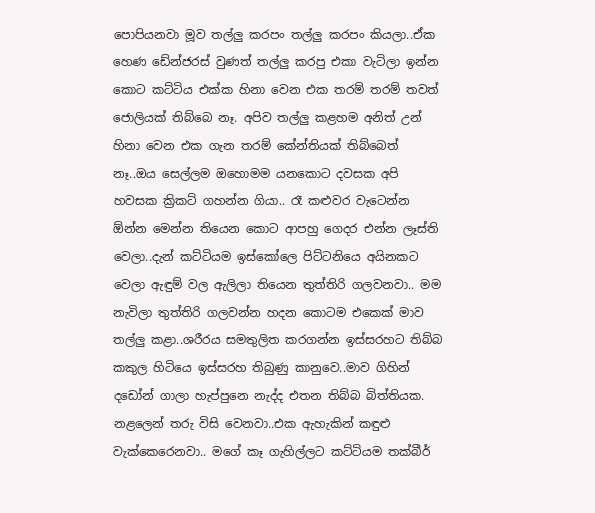පොපියනවා මූව තල්ලු කරපං තල්ලු කරපං කියලා..ඒක හෙණ ඩේන්ජරස් වුණත් තල්ලු කරපු එකා වැටිලා ඉන්න කොට කට්ටිය එක්ක හිනා වෙන එක තරම් තරම් තවත් ජොලියක් තිබ්බෙ නෑ. අපිව තල්ලු කළහම අනිත් උන් හිනා වෙන එක ගැන තරම් කේන්තියක් තිබ්බෙත් නෑ..ඔය සෙල්ලම ඔහොමම යනකොට දවසක අපි හවසක ක්‍රිකට් ගහන්න ගියා.. රෑ කළුවර වැටෙන්න ඕන්න මෙන්න තියෙන කොට ආපහු ගෙදර එන්න ලෑස්ති වෙලා..දැන් කට්ටියම ඉස්කෝලෙ පිට්ටනියෙ අයිනකට වෙලා ඇඳුම් වල ඇලිලා තියෙන තුත්තිරි ගලවනවා.. මම නැවිලා තුත්තිරි ගලවන්න හදන කොටම එකෙක් මාව තල්ලු කළා..ශරීරය සමතුලිත කරගන්න ඉස්සරහට තිබ්බ කකුල හිටියෙ ඉස්සරහ තිබුණු කානුවෙ..මාව ගිහින් දඩෝන් ගාලා හැප්පුනෙ නැද්ද එතන තිබ්බ බිත්තියක. නළලෙන් තරු විසි වෙනවා..එක ඇහැකින් කඳුළු වැක්කෙරෙනවා.. මගේ කෑ ගැහිල්ලට කට්ටියම තක්බීර්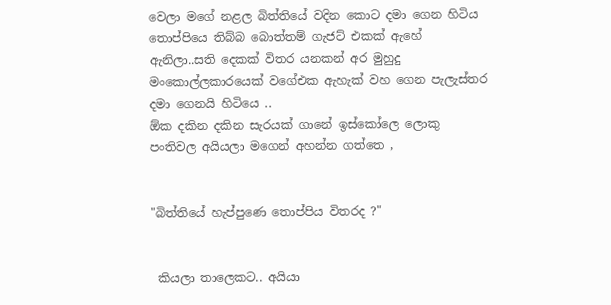වෙලා මගේ නළල බිත්තියේ වදින කොට දමා ගෙන හිටිය තොප්පියෙ තිබ්බ බොත්තම් ගැජට් එකක් ඇහේ ඇනිලා..සති දෙකක් විතර යනකන් අර මුහුදු මංකොල්ලකාරයෙක් වගේඑක ඇහැක් වහ ගෙන පැලැස්තර දමා ගෙනයි හිටියෙ ..
ඕක දකින දකින සැරයක් ගානේ ඉස්කෝලෙ ලොකු පංතිවල අයියලා මගෙන් අහන්න ගත්තෙ ,


"බිත්තියේ හැප්පුණෙ තොප්පිය විතරද ?"


 කියලා තාලෙකට.. අයියා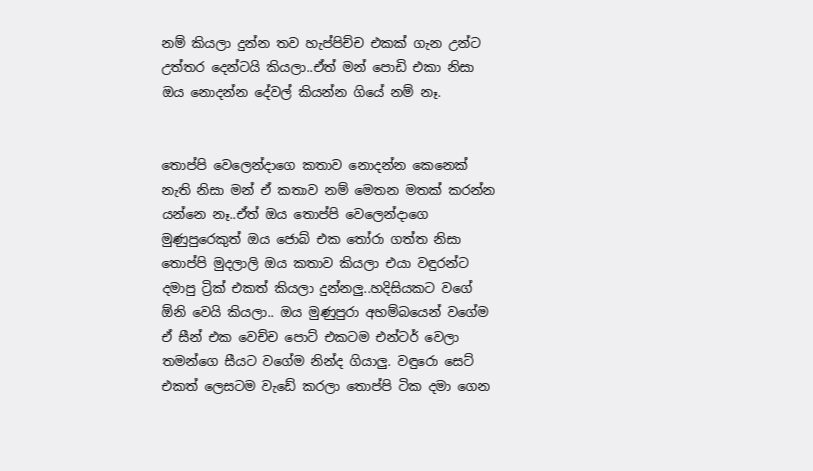නම් කියලා දුන්න තව හැප්පිච්ච එකක් ගැන උන්ට උත්තර දෙන්ටයි කියලා..ඒත් මන් පොඩි එකා නිසා ඔය නොදන්න දේවල් කියන්න ගියේ නම් නෑ.


තොප්පි වෙලෙන්දාගෙ කතාව නොදන්න කෙනෙක් නැති නිසා මන් ඒ කතාව නම් මෙතන මතක් කරන්න යන්නෙ නෑ..ඒත් ඔය තොප්පි වෙලෙන්දාගෙ මුණුපුරෙකුත් ඔය ජොබ් එක තෝරා ගත්ත නිසා තොප්පි මුදලාලි ඔය කතාව කියලා එයා වඳුරන්ට දමාපු ට්‍රික් එකත් කියලා දුන්නලු..හදිසියකට වගේ ඕනි වෙයි කියලා.. ඔය මුණුපුරා අහම්බයෙන් වගේම ඒ සීන් එක වෙච්ච පොට් එකටම එන්ටර් වෙලා තමන්ගෙ සීයට වගේම නින්ද ගියාලු. වඳුරො සෙට් එකත් ලෙසටම වැඩේ කරලා තොප්පි ටික දමා ගෙන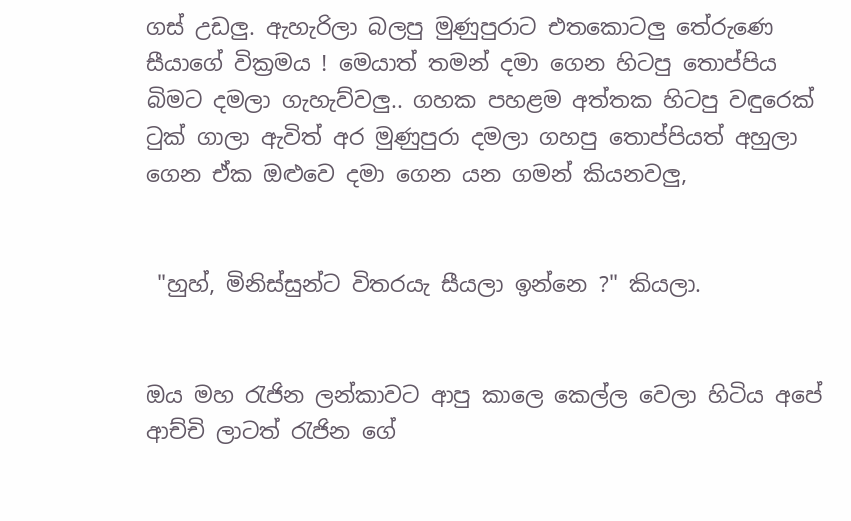ගස් උඩලු. ඇහැරිලා බලපු මුණුපුරාට එතකොටලු තේරුණෙ සීයාගේ වික්‍රමය ! මෙයාත් තමන් දමා ගෙන හිටපු තොප්පිය බිමට දමලා ගැහැව්වලු.. ගහක පහළම අත්තක හිටපු වඳුරෙක් ටුක් ගාලා ඇවිත් අර මුණුපුරා දමලා ගහපු තොප්පියත් අහුලා ගෙන ඒක ඔළුවෙ දමා ගෙන යන ගමන් කියනවලු,


 "හුහ්, මිනිස්සුන්ට විතරයැ සීයලා ඉන්නෙ ?" කියලා.


ඔය මහ රැජින ලන්කාවට ආපු කාලෙ කෙල්ල වෙලා හිටිය අපේ ආච්චි ලාටත් රැජින ගේ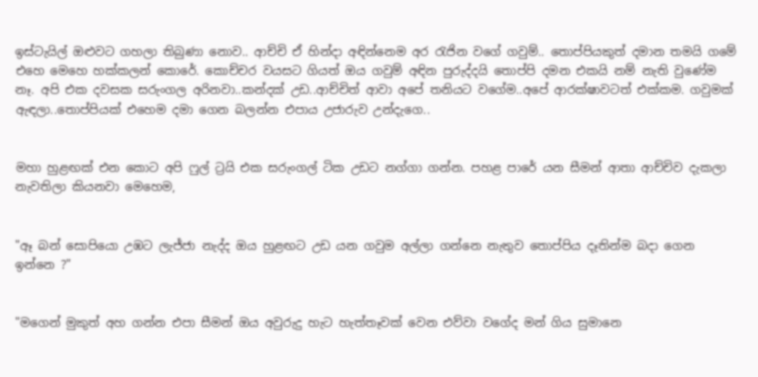ඉස්ටැයිල් ඔළුවට ගහලා තිබුණා නොව.. ආච්චි ඒ හින්දා අඳින්නෙම අර රැජින වගේ ගවුම්.. තොප්පියකුත් දමාන තමයි ගමේ එහෙ මෙහෙ හක්කලන් කොරේ. කොච්චර වයසට ගියත් ඔය ගවුම් අඳින පුරුද්දයි තොප්පි දමන එකයි නම් නැති වුණේම නෑ. අපි එක දවසක සරුංගල අරිනවා..කන්දක් උඩ..ආච්චිත් ආවා අපේ තනියට වගේම..අපේ ආරක්ෂාවටත් එක්කම. ගවුමක් ඇඳලා..තොප්පියක් එහෙම දමා ගෙන බලන්න එපාය උජාරුව උන්දැගෙ..


මහා හුළඟක් එන කොට අපි ෆුල් ට්‍රයි එක සරුංගල් ටික උඩට නග්ගා ගන්න. පහළ පාරේ යන සීමන් ආතා ආච්චිව දැකලා නැවතිලා කියනවා මෙහෙම,


"ඈ බන් සොපියො උඹට ලැජ්ජා නැද්ද ඔය හුළඟට උඩ යන ගවුම අල්ලා ගන්නෙ නැතුව තොප්පිය දෑතින්ම බදා ගෙන ඉන්නෙ ?"


"මගෙන් මුකුත් අහ ගන්න එපා සීමන් ඔය අවුරුදු හැට හැත්තෑවක් වෙන එව්වා වගේද මන් ගිය සුමානෙ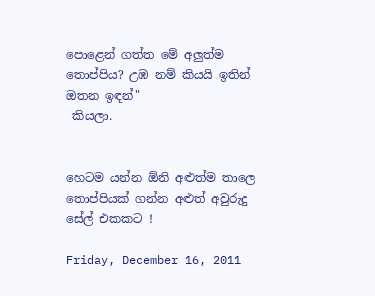පොළෙන් ගත්ත මේ අලුත්ම තොප්පිය? උඹ නම් කියයි ඉතින් ඔතන ඉඳන්"
 කියලා.


හෙටම යන්න ඕනි අළුත්ම තාලෙ තොප්පියක් ගන්න අළුත් අවුරුදු සේල් එකකට !

Friday, December 16, 2011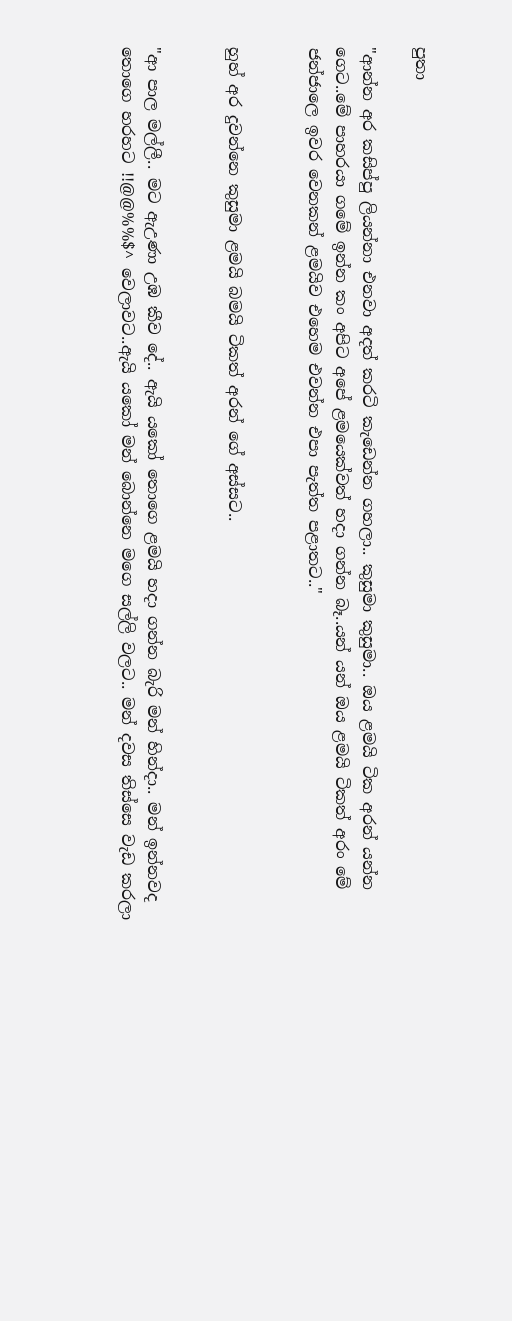පුතා

"ආන්න අර කසිප්පු ලියන්නා එනවා අදත් කරටි කැඩෙන්න ගහලා.. කුසුමා කුසුමා.. ඔය ළමයි ටික අරන් යන්න ගෙට..මේ පාහරයා ගමේ ඉන්න කං අපිට අපේ ළමයෙක්වත් හදා ගන්න බෑ..යන් යන් ඔය ළමයි ටිකත් අරං මේ ජන්ජාලෙ ඉවර වෙනකන් ළමයිව එහෙම එවන්න එපා පැත්ත පළාතට.."


හුහ් අර දුවන්නෙ කුසුමා ළමයි බමයි ටිකත් අරන් ගේ අස්සට..


"ආ පාල මල්ලී.. මට ඇඋණා උඹ කීව දේ.. ඇයි යකෝ තොගෙ ළමයි හදා ගන්න බැරි මන් හින්දා.. මන් ඉන්නවද තොගෙ හරහට !!@@%%$^ වෙලාවට..ඇයි යකෝ මන් බොන්නෙ මගෙ සල්ලි වලට.. මන් දවස තිස්සෙ වැඩ කරලා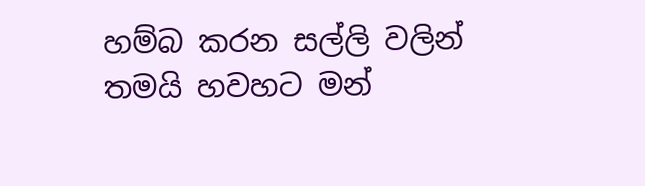හම්බ කරන සල්ලි වලින් තමයි හවහට මන්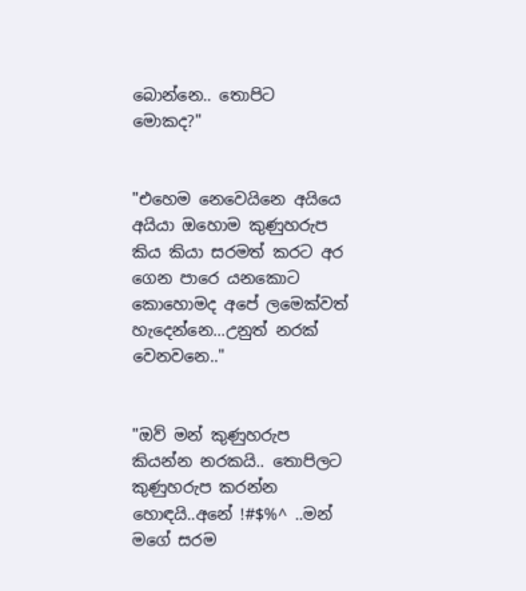බොන්නෙ.. තොපිට මොකද?"


"එහෙම නෙවෙයිනෙ අයියෙ අයියා ඔහොම කුණුහරුප කිය කියා සරමත් කරට අර ගෙන පාරෙ යනකොට කොහොමද අපේ ලමෙක්වත් හැදෙන්නෙ...උනුත් නරක් වෙනවනෙ.."


"ඔව් මන් කුණුහරුප කියන්න නරකයි.. තොපිලට කුණුහරුප කරන්න හොඳයි..අනේ !#$%^ ..මන් මගේ සරම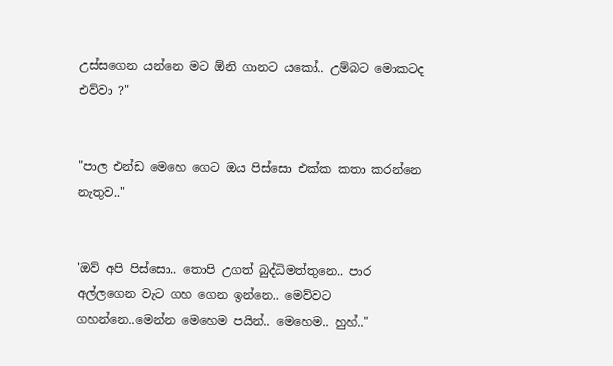උස්සගෙන යන්නෙ මට ඕනි ගානට යකෝ.. උම්බට මොකටද එව්වා ?"


"පාල එන්ඩ මෙහෙ ගෙට ඔය පිස්සො එක්ක කතා කරන්නෙ නැතුව.."


'ඔව් අපි පිස්සො.. තොපි උගත් බුද්ධිමත්තුනෙ.. පාර අල්ලගෙන වැට ගහ ගෙන ඉන්නෙ.. මෙව්වට ගහන්නෙ..මෙන්න මෙහෙම පයින්.. මෙහෙම.. හුහ්.."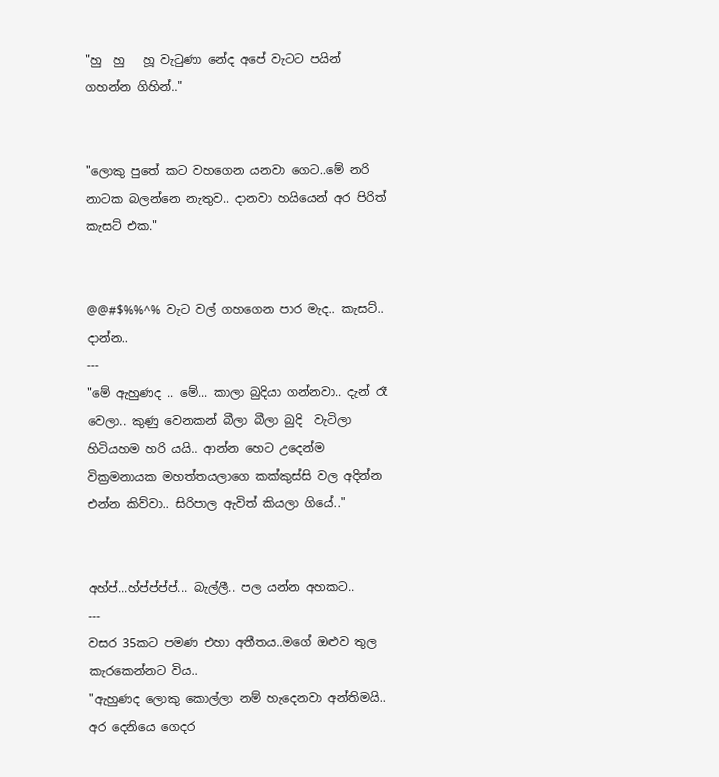"හු  හු   හූ වැටුණා නේද අපේ වැටට පයින් ගහන්න ගිහින්.."


"ලොකු පුතේ කට වහගෙන යනවා ගෙට..මේ නරි නාටක බලන්නෙ නැතුව.. දානවා හයියෙන් අර පිරිත් කැසට් එක."


@@#$%%^% වැට වල් ගහගෙන පාර මැද.. කැසට්.. දාන්න..
---
"මේ ඇහුණද .. මේ... කාලා බුදියා ගන්නවා.. දැන් රෑ වෙලා.. කුණු වෙනකන් බීලා බීලා බුදි  වැටිලා හිටියහම හරි යයි.. ආන්න හෙට උදෙන්ම වික්‍රමනායක මහත්තයලාගෙ කක්කුස්සි වල අදින්න එන්න කිව්වා.. සිරිපාල ඇවිත් කියලා ගියේ.."


අහ්ප්...හ්ප්ප්ප්ප්... බැල්ලී.. පල යන්න අහකට..
---
වසර 35කට පමණ එහා අතීතය..මගේ ඔළුව තුල කැරකෙන්නට විය..
"ඇහුණද ලොකු කොල්ලා නම් හැදෙනවා අන්තිමයි.. අර දෙනියෙ ගෙදර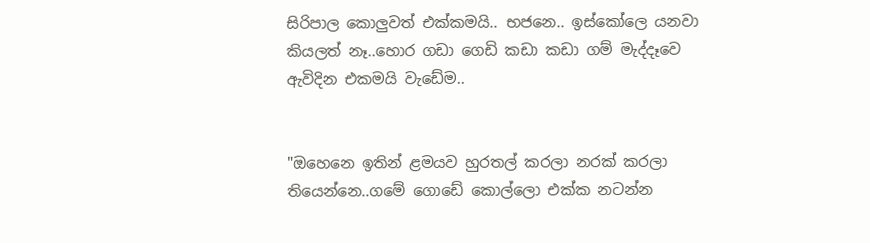සිරිපාල කොලුවත් එක්කමයි.. භජනෙ.. ඉස්කෝලෙ යනවා කියලත් නෑ..හොර ගඩා ගෙඩි කඩා කඩා ගම් මැද්දෑවෙ ඇවිදින එකමයි වැඩේම..


"ඔහෙනෙ ඉතින් ළමයව හුරතල් කරලා නරක් කරලා තියෙන්නෙ..ගමේ ගොඩේ කොල්ලො එක්ක නටන්න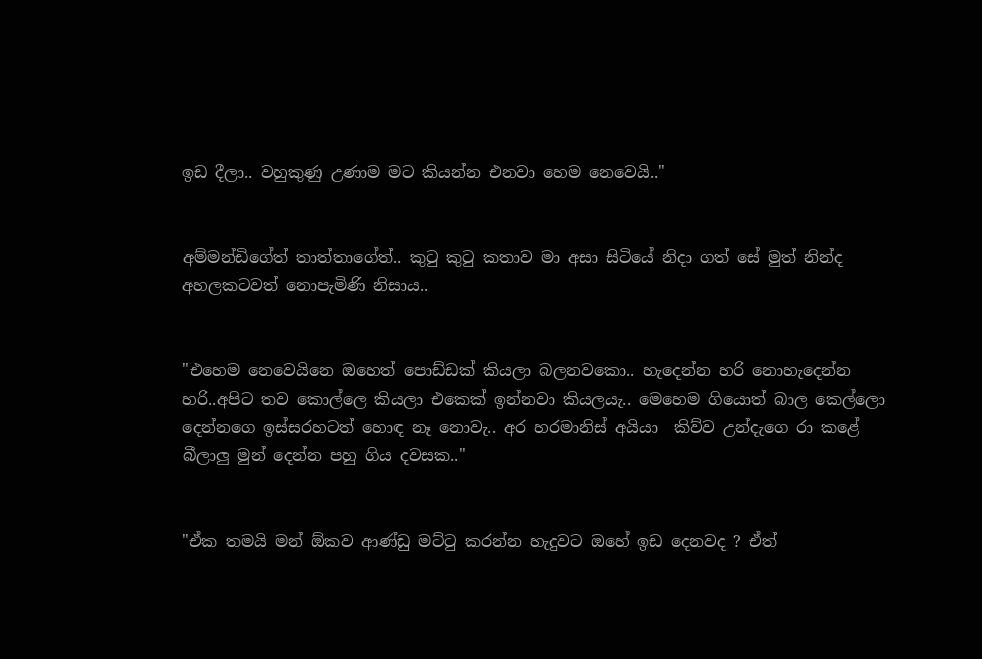ඉඩ දීලා.. වහුකුණු උණාම මට කියන්න එනවා හෙම නෙවෙයි.."


අම්මන්ඩිගේත් තාත්තාගේත්.. කුටු කුටු කතාව මා අසා සිටියේ නිදා ගත් සේ මුත් නින්ද අහලකටවත් නොපැමිණි නිසාය..


"එහෙම නෙවෙයිනෙ ඔහෙත් පොඩ්ඩක් කියලා බලනවකො.. හැදෙන්න හරි නොහැදෙන්න හරි..අපිට තව කොල්ලෙ කියලා එකෙක් ඉන්නවා කියලයැ.. මෙහෙම ගියොත් බාල කෙල්ලො දෙන්නගෙ ඉස්සරහටත් හොඳ නෑ නොවැ.. අර හරමානිස් අයියා  කිව්ව උන්දැගෙ රා කළේ බීලාලු මුන් දෙන්න පහු ගිය දවසක.."


"ඒක තමයි මන් ඕකව ආණ්ඩු මට්ටු කරන්න හැදුවට ඔහේ ඉඩ දෙනවද ? ඒත්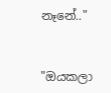නෑනේ.."


"ඔයකලා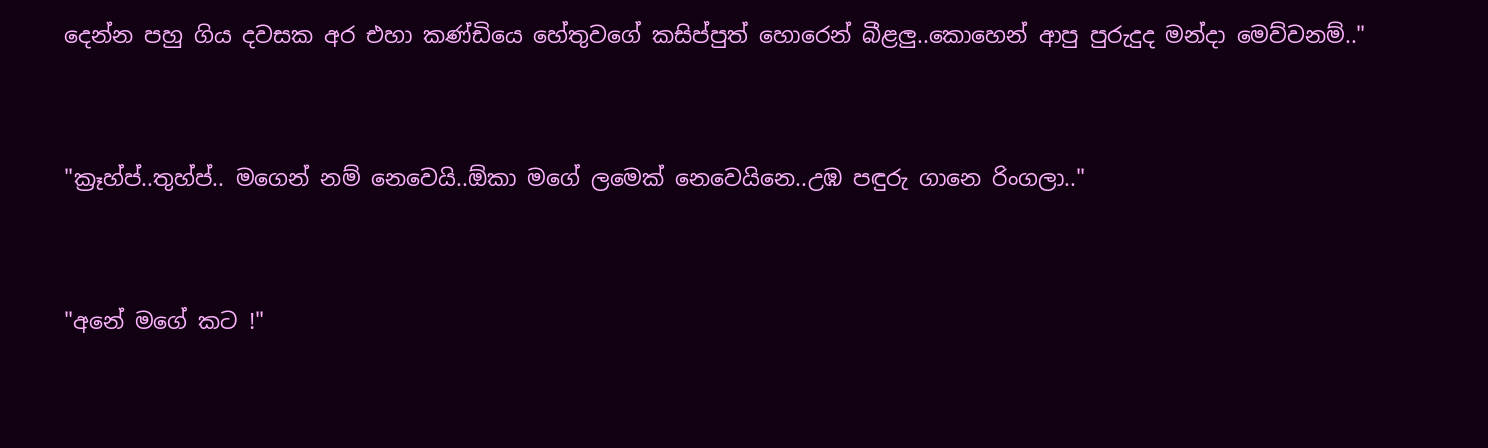දෙන්න පහු ගිය දවසක අර එහා කණ්ඩියෙ හේතුවගේ කසිප්පුත් හොරෙන් බීළලු..කොහෙන් ආපු පුරුදුද මන්දා මෙව්වනම්.."


"ක්‍රෑහ්ප්..තුහ්ප්.. මගෙන් නම් නෙවෙයි..ඕකා මගේ ලමෙක් නෙවෙයිනෙ..උඹ පඳුරු ගානෙ රිංගලා.."


"අනේ මගේ කට !"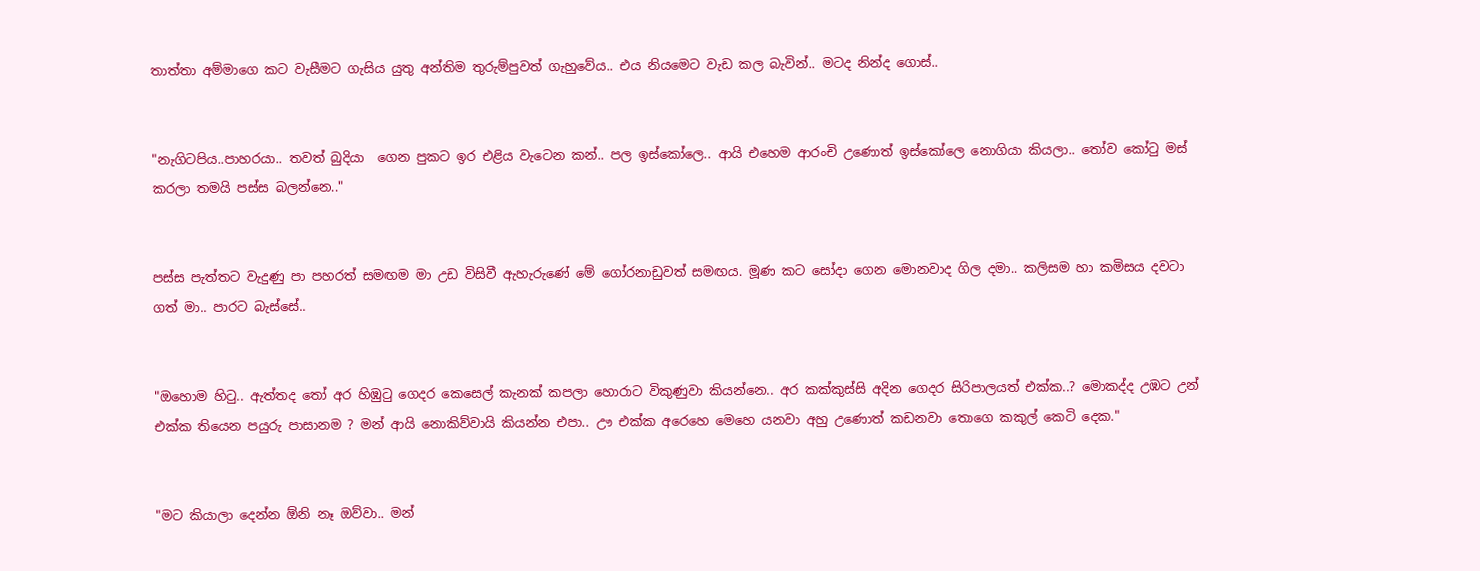තාත්තා අම්මාගෙ කට වැසීමට ගැසිය යුතු අන්තිම තුරුම්පුවත් ගැහුවේය.. එය නියමෙට වැඩ කල බැවින්.. මටද නින්ද ගොස්..


"නැගිටපිය..පාහරයා.. තවත් බුදියා  ගෙන පුකට ඉර එළිය වැටෙන කන්.. පල ඉස්කෝලෙ.. ආයි එහෙම ආරංචි උණොත් ඉස්කෝලෙ නොගියා කියලා.. තෝව කෝටු මස් කරලා තමයි පස්ස බලන්නෙ.."


පස්ස පැත්තට වැදුණු පා පහරත් සමඟම මා උඩ විසිවී ඇහැරුණේ මේ ගෝරනාඩුවත් සමඟය. මූණ කට සෝදා ගෙන මොනවාද ගිල දමා.. කලිසම හා කමිසය දවටා ගත් මා.. පාරට බැස්සේ..


"ඔහොම හිටු.. ඇත්තද තෝ අර හිඹුටු ගෙදර කෙසෙල් කැනක් කපලා හොරාට විකුණුවා කියන්නෙ.. අර කක්කුස්සි අදින ගෙදර සිරිපාලයත් එක්ක..? මොකද්ද උඹට උන් එක්ක තියෙන පයුරු පාසානම ? මන් ආයි නොකිව්වායි කියන්න එපා.. ඌ එක්ක අරෙහෙ මෙහෙ යනවා අහු උණොත් කඩනවා තොගෙ කකුල් කෙටි දෙක."


"මට කියාලා දෙන්න ඕනි නෑ ඔව්වා.. මන්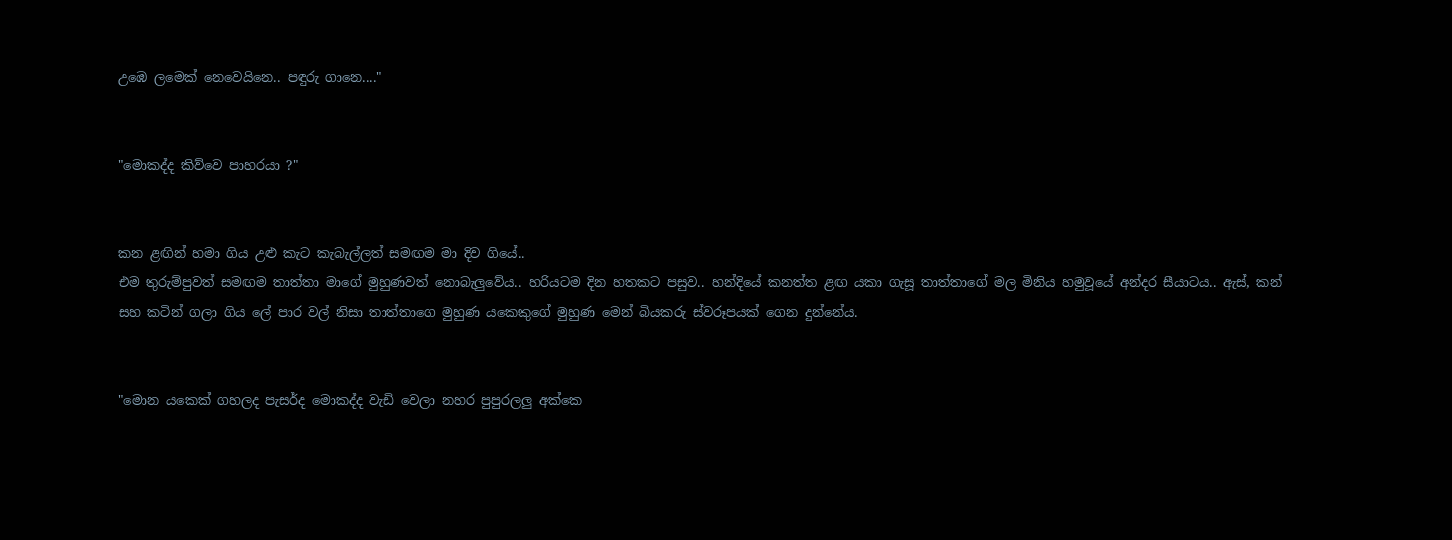උඹෙ ලමෙක් නෙවෙයිනෙ.. පඳුරු ගානෙ...."


"මොකද්ද කිව්වෙ පාහරයා ?"


කන ළඟින් හමා ගිය උළු කැට කැබැල්ලත් සමඟම මා දිව ගියේ..
එම තුරුම්පුවත් සමඟම තාත්තා මාගේ මුහුණවත් නොබැලුවේය.. හරියටම දින හතකට පසුව.. හන්දියේ කනත්ත ළඟ යකා ගැසූ තාත්තාගේ මල මිනිය හමුවූයේ අන්දර සීයාටය.. ඇස්, කන් සහ කටින් ගලා ගිය ලේ පාර වල් නිසා තාත්තාගෙ මුහුණ යකෙකුගේ මුහුණ මෙන් බියකරු ස්වරූපයක් ගෙන දුන්නේය.


"මොන යකෙක් ගහලද පැසර්ද මොකද්ද වැඩි වෙලා නහර පුපුරලලු අක්කෙ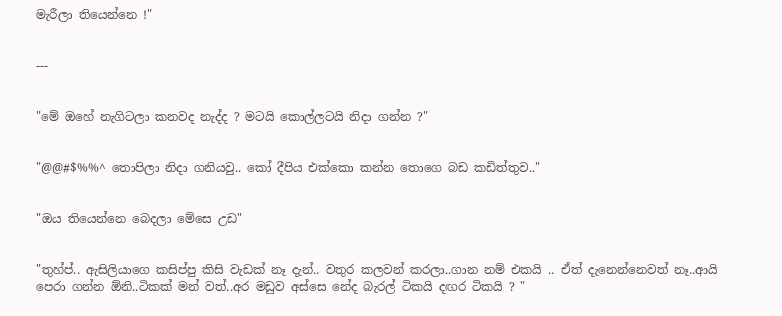මැරීලා තියෙන්නෙ !"


---


"මේ ඔහේ නැගිටලා කනවද නැද්ද ? මටයි කොල්ලටයි නිදා ගන්න ?"


"@@#$%%^ තොපිලා නිදා ගනියවු.. කෝ දීපිය එක්කො කන්න තොගෙ බඩ කඩිත්තුව.."


"ඔය තියෙන්නෙ බෙදලා මේසෙ උඩ"


"තුහ්ප්.. ඇසිලියාගෙ කසිප්පු කිසි වැඩක් නෑ දැන්.. වතුර කලවන් කරලා..ගාන නම් එකයි .. ඒත් දැනෙන්නෙවත් නෑ..ආයි පෙරා ගන්න ඕනි..ටිකක් මන් වත්..අර මඩුව අස්සෙ නේද බැරල් ටිකයි දඟර ටිකයි ? "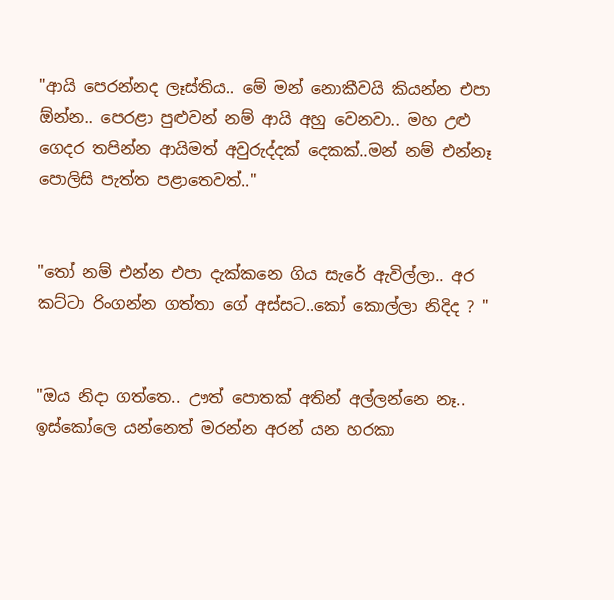"ආයි පෙරන්නද ලෑස්තිය.. මේ මන් නොකීවයි කියන්න එපා ඕන්න.. පෙරළා පුළුවන් නම් ආයි අහු වෙනවා.. මහ උළු ගෙදර තපින්න ආයිමත් අවුරුද්දක් දෙකක්..මන් නම් එන්නෑ පොලිසි පැත්ත පළාතෙවත්.."


"තෝ නම් එන්න එපා දැක්කනෙ ගිය සැරේ ඇවිල්ලා.. අර කට්ටා රිංගන්න ගත්තා ගේ අස්සට..කෝ කොල්ලා නිදිද ? "


"ඔය නිදා ගත්තෙ.. ඌත් පොතක් අතින් අල්ලන්නෙ නෑ.. ඉස්කෝලෙ යන්නෙත් මරන්න අරන් යන හරකා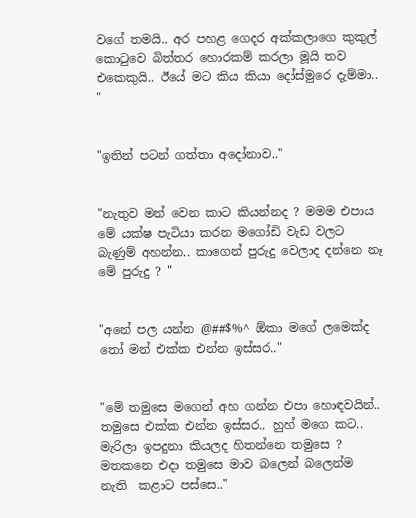වගේ තමයි.. අර පහළ ගෙදර අක්කලාගෙ කුකුල් කොටුවෙ බිත්තර හොරකම් කරලා මූයි තව එකෙකුයි.. ඊයේ මට කිය කියා දෝස්මුරෙ දැම්මා.. "


"ඉතින් පටන් ගත්තා අදෝනාව.."


"නැතුව මන් වෙන කාට කියන්නද ? මමම එපාය මේ යක්ෂ පැටියා කරන මගෝඩි වැඩ වලට බැණුම් අහන්න.. කාගෙන් පුරුදු වෙලාද දන්නෙ නෑ මේ පුරුදු ? "


"අනේ පල යන්න @##$%^ ඕකා මගේ ලමෙක්ද තෝ මන් එක්ක එන්න ඉස්සර.."


"මේ තමුසෙ මගෙන් අහ ගන්න එපා හොඳවයින්.. තමුසෙ එක්ක එන්න ඉස්සර.. හුහ් මගෙ කට.. මැරිලා ඉපදුනා කියලද හිතන්නෙ තමුසෙ ? මතකනෙ එදා තමුසෙ මාව බලෙන් බලෙන්ම නැති  කළාට පස්සෙ.."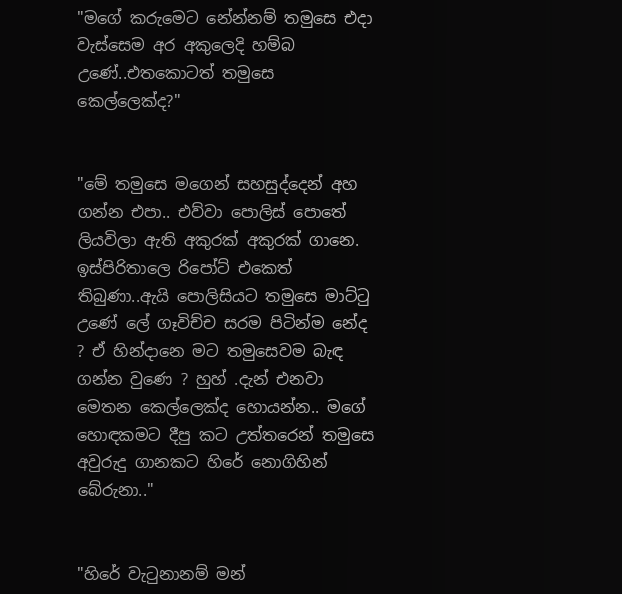"මගේ කරුමෙට නේන්නම් තමුසෙ එදා වැස්සෙම අර අකුලෙදි හම්බ උණේ..එතකොටත් තමුසෙ කෙල්ලෙක්ද?"


"මේ තමුසෙ මගෙන් සහසුද්දෙන් අහ ගන්න එපා.. එව්වා පොලිස් පොතේ ලියවිලා ඇති අකුරක් අකුරක් ගානෙ. ඉස්පිරිතාලෙ රිපෝට් එකෙත් තිබුණා..ඇයි පොලිසියට තමුසෙ මාට්ටු උණේ ලේ ගෑවිච්ච සරම පිටින්ම නේද ? ඒ හින්දානෙ මට තමුසෙවම බැඳ ගන්න වුණෙ ? හුහ් .දැන් එනවා මෙතන කෙල්ලෙක්ද හොයන්න.. මගේ හොඳකමට දීපු කට උත්තරෙන් තමුසෙ අවුරුදු ගානකට හිරේ නොගිහින් බේරුනා.."


"හිරේ වැටුනානම් මන්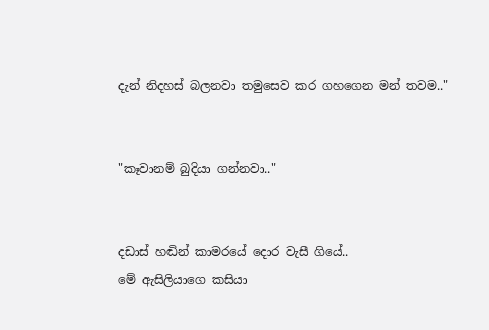දැන් නිදහස් බලනවා තමුසෙව කර ගහගෙන මන් තවම.."


"කෑවානම් බුදියා ගන්නවා.."


දඩාස් හඬින් කාමරයේ දොර වැසී ගියේ..
මේ ඇසිලියාගෙ කසියා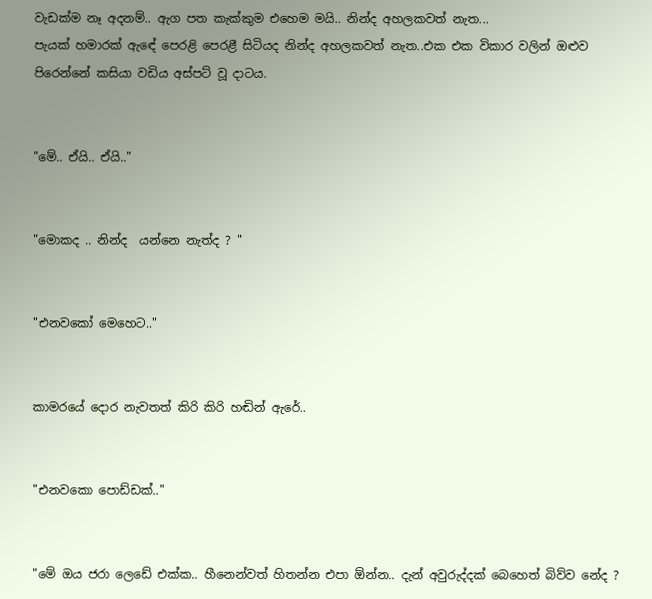වැඩක්ම නෑ අදනම්.. ඇග පත කැක්කුම එහෙම මයි.. නින්ද අහලකවත් නැත...
පැයක් හමාරක් ඇඳේ පෙරළි පෙරළී සිටියද නින්ද අහලකවත් නැත..එක එක විකාර වලින් ඔළුව පිරෙන්නේ කසියා වඩිය අස්පට් වූ දාටය.


"මේ.. ඒයි.. ඒයි.."


"මොකද .. නින්ද  යන්නෙ නැත්ද ? "


"එනවකෝ මෙහෙට.."


කාමරයේ දොර නැවතත් කිරි කිරි හඬින් ඇරේ..


"එනවකො පොඩ්ඩක්.."


"මේ ඔය ජරා ලෙඩේ එක්ක.. හීනෙන්වත් හිතන්න එපා ඕන්න.. දැන් අවුරුද්දක් බෙහෙත් බිව්ව නේද ?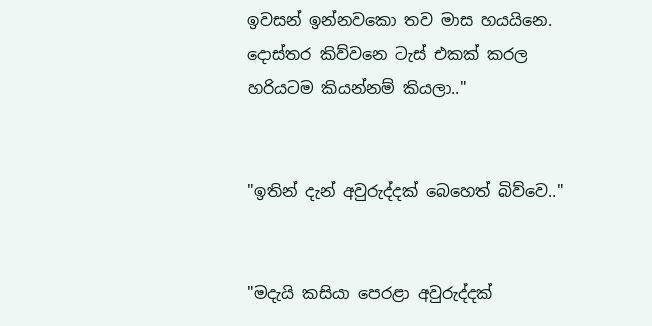ඉවසන් ඉන්නවකො තව මාස හයයිනෙ. දොස්තර කිව්වනෙ ටැස් එකක් කරල හරියටම කියන්නම් කියලා.."


"ඉතින් දැන් අවුරුද්දක් බෙහෙත් බිව්වෙ.."


"මදැයි කසියා පෙරළා අවුරුද්දක්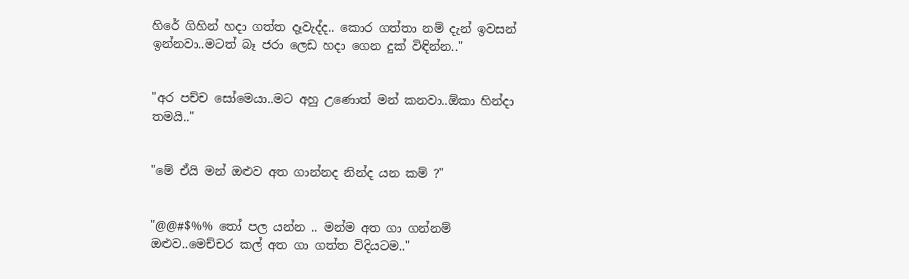හිරේ ගිහින් හදා ගත්ත දෑවැද්ද.. කොර ගත්තා නම් දැන් ඉවසන් ඉන්නවා..මටත් බෑ ජරා ලෙඩ හදා ගෙන දුක් විඳින්න.."


"අර පච්ච සෝමෙයා..මට අහු උණොත් මන් කනවා..ඕකා හින්දා තමයි.."


"මේ ඒයි මන් ඔළුව අත ගාන්නද නින්ද යන කම් ?"


"@@#$%% තෝ පල යන්න .. මන්ම අත ගා ගන්නම් ඔළුව..මෙච්චර කල් අත ගා ගත්ත විදියටම.."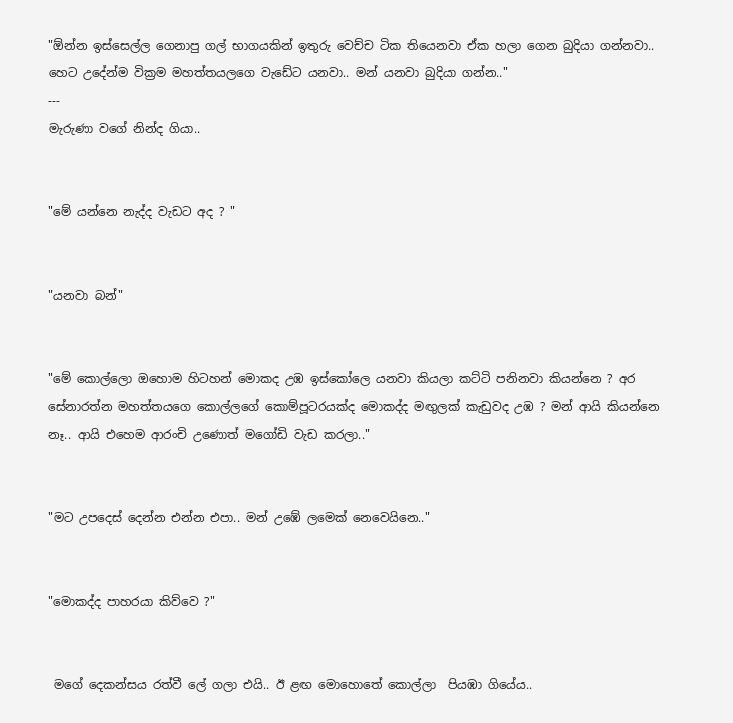"ඕන්න ඉස්සෙල්ල ගෙනාපු ගල් භාගයකින් ඉතුරු වෙච්ච ටික තියෙනවා ඒක හලා ගෙන බුදියා ගන්නවා.. හෙට උදේන්ම වික්‍රම මහත්තයලගෙ වැඩේට යනවා.. මන් යනවා බුදියා ගන්න.."
---
මැරුණා වගේ නින්ද ගියා..


"මේ යන්නෙ නැද්ද වැඩට අද ? "


"යනවා බන්"


"මේ කොල්ලො ඔහොම හිටහන් මොකද උඹ ඉස්කෝලෙ යනවා කියලා කට්ටි පනිනවා කියන්නෙ ? අර සේනාරත්න මහත්තයගෙ කොල්ලගේ කොම්පූටරයක්ද මොකද්ද මඟුලක් කැඩුවද උඹ ? මන් ආයි කියන්නෙ නෑ.. ආයි එහෙම ආරංචි උණොත් මගෝඩි වැඩ කරලා.."


"මට උපදෙස් දෙන්න එන්න එපා.. මන් උඹේ ලමෙක් නෙවෙයිනෙ.."


"මොකද්ද පාහරයා කිව්වෙ ?"


 මගේ දෙකන්සය රත්වී ලේ ගලා එයි.. ඊ ළඟ මොහොතේ කොල්ලා  පියඹා ගියේය..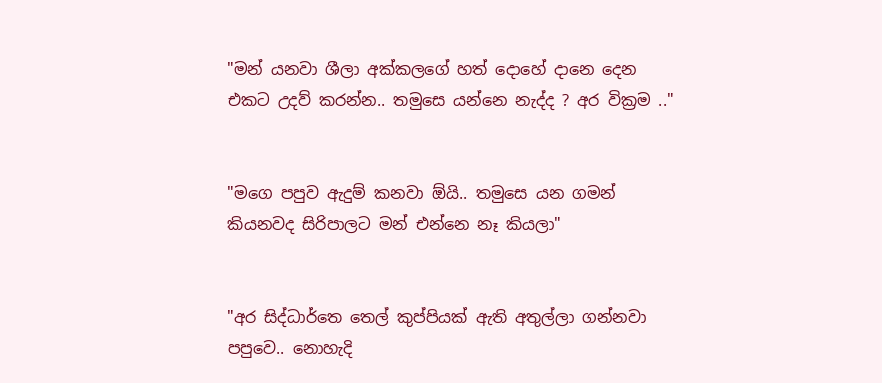"මන් යනවා ශීලා අක්කලගේ හත් දොහේ දානෙ දෙන එකට උදව් කරන්න.. තමුසෙ යන්නෙ නැද්ද ? අර වික්‍රම .."


"මගෙ පපුව ඇදුම් කනවා ඕයි.. තමුසෙ යන ගමන් කියනවද සිරිපාලට මන් එන්නෙ නෑ කියලා"


"අර සිද්ධාර්තෙ තෙල් කුප්පියක් ඇති අතුල්ලා ගන්නවා පපුවෙ.. නොහැදි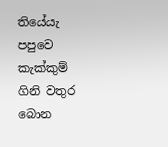තියේයැ පපුවෙ කැක්කුම් ගිනි වතුර බොන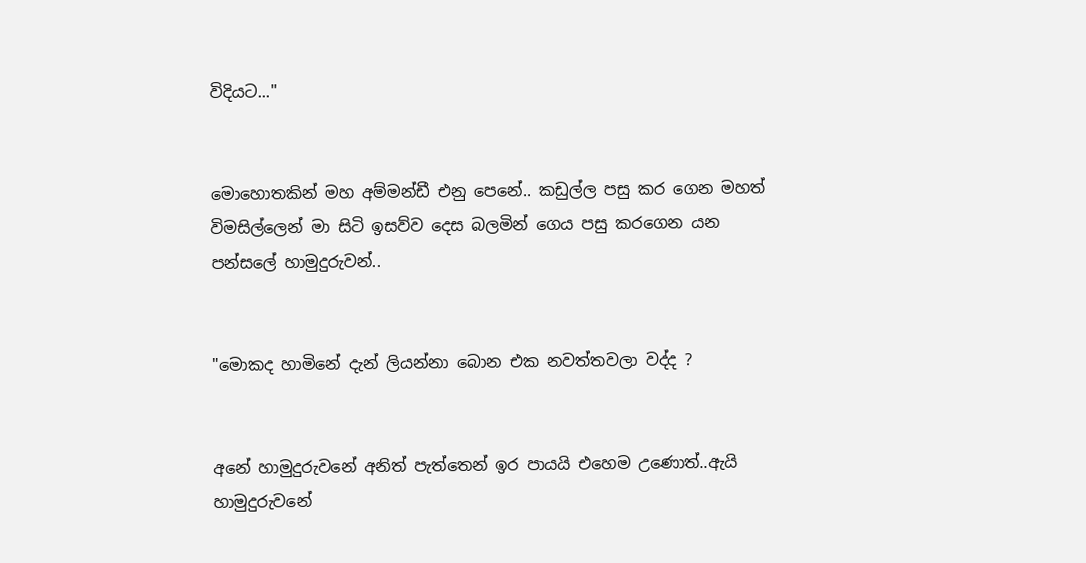විදියට..."


මොහොතකින් මහ අම්මන්ඩී එනු පෙනේ.. කඩුල්ල පසු කර ගෙන මහත් විමසිල්ලෙන් මා සිටි ඉසව්ව දෙස බලමින් ගෙය පසු කරගෙන යන පන්සලේ හාමුදුරුවන්..


"මොකද හාමිනේ දැන් ලියන්නා බොන එක නවත්තවලා වද්ද ?


අනේ හාමුදුරුවනේ අනිත් පැත්තෙන් ඉර පායයි එහෙම උණොත්..ඇයි හාමුදුරුවනේ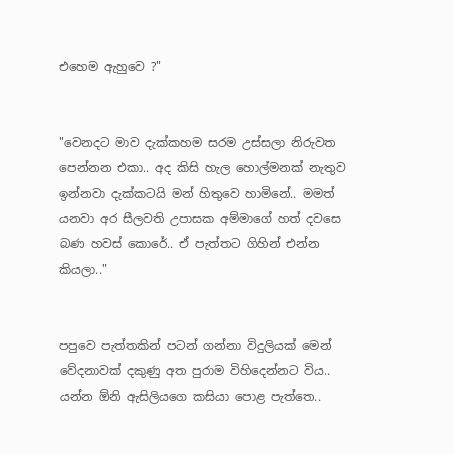එහෙම ඇහුවෙ ?"


"වෙනදට මාව දැක්කහම සරම උස්සලා නිරුවත පෙන්නන එකා.. අද කිසි හැල හොල්මනක් නැතුව ඉන්නවා දැක්කටයි මන් හිතුවෙ හාමිනේ.. මමත් යනවා අර සීලවති උපාසක අම්මාගේ හත් දවසෙ බණ හවස් කොරේ.. ඒ පැත්තට ගිහින් එන්න කියලා.."


පපුවෙ පැත්තකින් පටන් ගන්නා විදුලියක් මෙන් වේදනාවක් දකුණු අත පුරාම විහිදෙන්නට විය..
යන්න ඕනි ඇසිලියගෙ කසියා පොළ පැත්තෙ..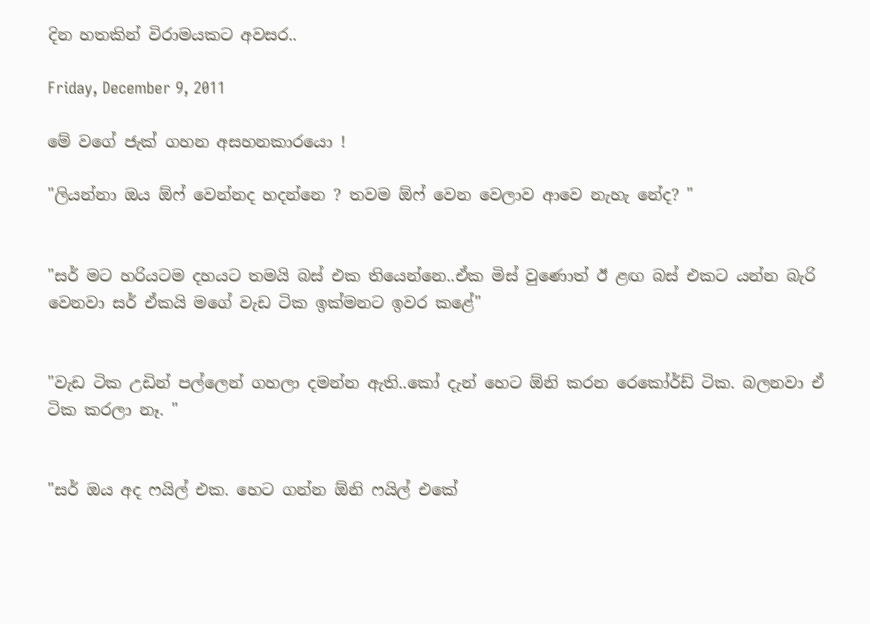දින හතකින් විරාමයකට අවසර..

Friday, December 9, 2011

මේ වගේ ජැක් ගහන අසහනකාරයො !

"ලියන්නා ඔය ඕෆ් වෙන්නද හදන්නෙ ? තවම ඕෆ් වෙන වෙලාව ආවෙ නැහැ නේද? "


"සර් මට හරියටම දහයට තමයි බස් එක තියෙන්නෙ..ඒක මිස් වුණොත් ඊ ළඟ බස් එකට යන්න බැරි වෙනවා සර් ඒකයි මගේ වැඩ ටික ඉක්මනට ඉවර කළේ"


"වැඩ ටික උඩින් පල්ලෙන් ගහලා දමන්න ඇති..කෝ දැන් හෙට ඕනි කරන රෙකෝර්ඩ් ටික. බලනවා ඒ ටික කරලා නෑ. "


"සර් ඔය අද ෆයිල් එක. හෙට ගන්න ඕනි ෆයිල් එකේ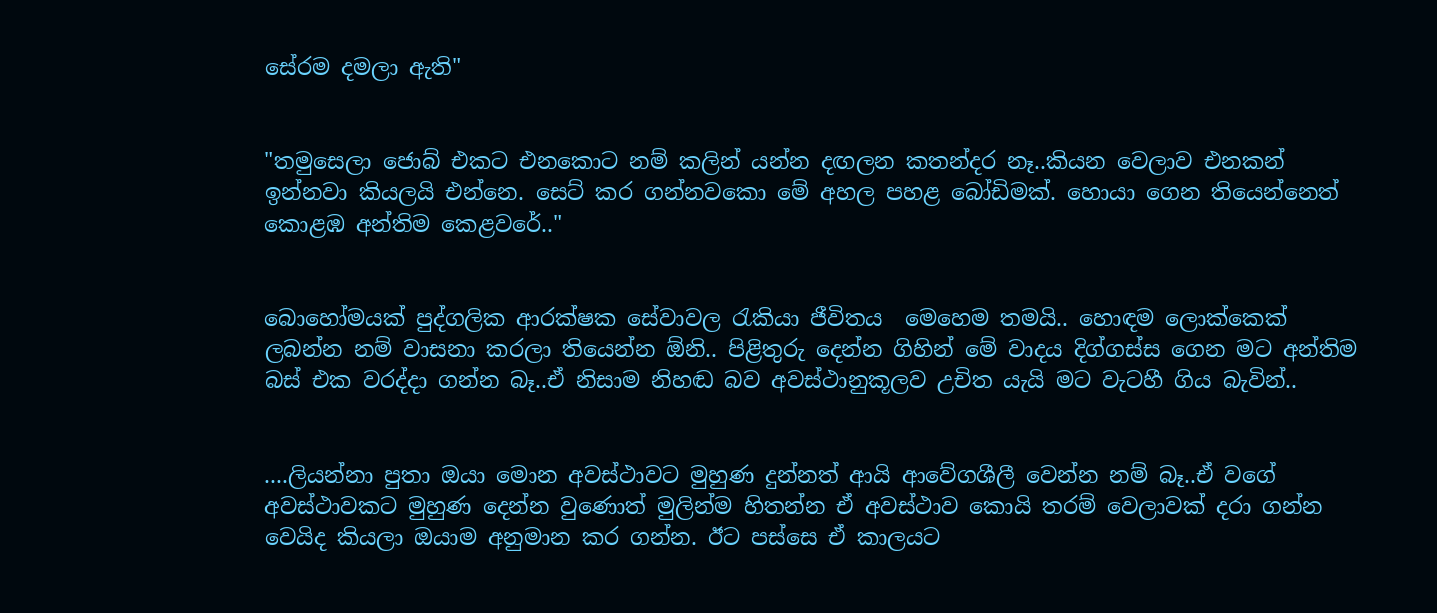සේරම දමලා ඇති"


"තමුසෙලා ජොබ් එකට එනකොට නම් කලින් යන්න දඟලන කතන්දර නෑ..කියන වෙලාව එනකන් ඉන්නවා කියලයි එන්නෙ. සෙට් කර ගන්නවකො මේ අහල පහළ බෝඩිමක්. හොයා ගෙන තියෙන්නෙත් කොළඹ අන්තිම කෙළවරේ.."


බොහෝමයක් පුද්ගලික ආරක්ෂක සේවාවල රැකියා ජීවිතය  මෙහෙම තමයි.. හොඳම ලොක්කෙක් ලබන්න නම් වාසනා කරලා තියෙන්න ඕනි.. පිළිතුරු දෙන්න ගිහින් මේ වාදය දිග්ගස්ස ගෙන මට අන්තිම බස් එක වරද්දා ගන්න බෑ..ඒ නිසාම නිහඬ බව අවස්ථානුකූලව උචිත යැයි මට වැටහී ගිය බැවින්..


....ලියන්නා පුතා ඔයා මොන අවස්ථාවට මුහුණ දුන්නත් ආයි ආවේගශීලී වෙන්න නම් බෑ..ඒ වගේ අවස්ථාවකට මුහුණ දෙන්න වුණොත් මුලින්ම හිතන්න ඒ අවස්ථාව කොයි තරම් වෙලාවක් දරා ගන්න වෙයිද කියලා ඔයාම අනුමාන කර ගන්න. ඊට පස්සෙ ඒ කාලයට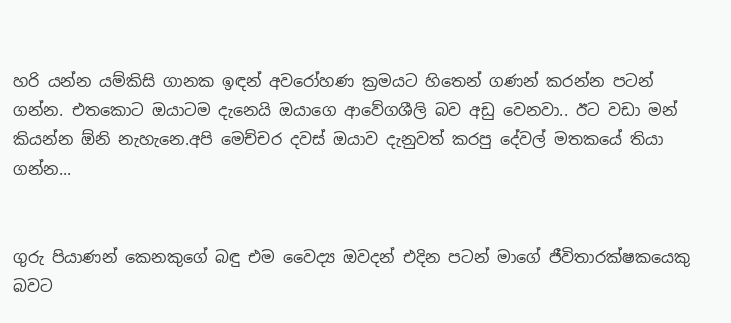හරි යන්න යම්කිසි ගානක ඉඳන් අවරෝහණ ක්‍රමයට හිතෙන් ගණන් කරන්න පටන් ගන්න. එතකොට ඔයාටම දැනෙයි ඔයාගෙ ආවේගශීලි බව අඩු වෙනවා.. ඊට වඩා මන් කියන්න ඕනි නැහැනෙ.අපි මෙච්චර දවස් ඔයාව දැනුවත් කරපු දේවල් මතකයේ තියා ගන්න...


ගුරු පියාණන් කෙනකුගේ බඳු එම වෛද්‍ය ඔවදන් එදින පටන් මාගේ ජීවිතාරක්ෂකයෙකු බවට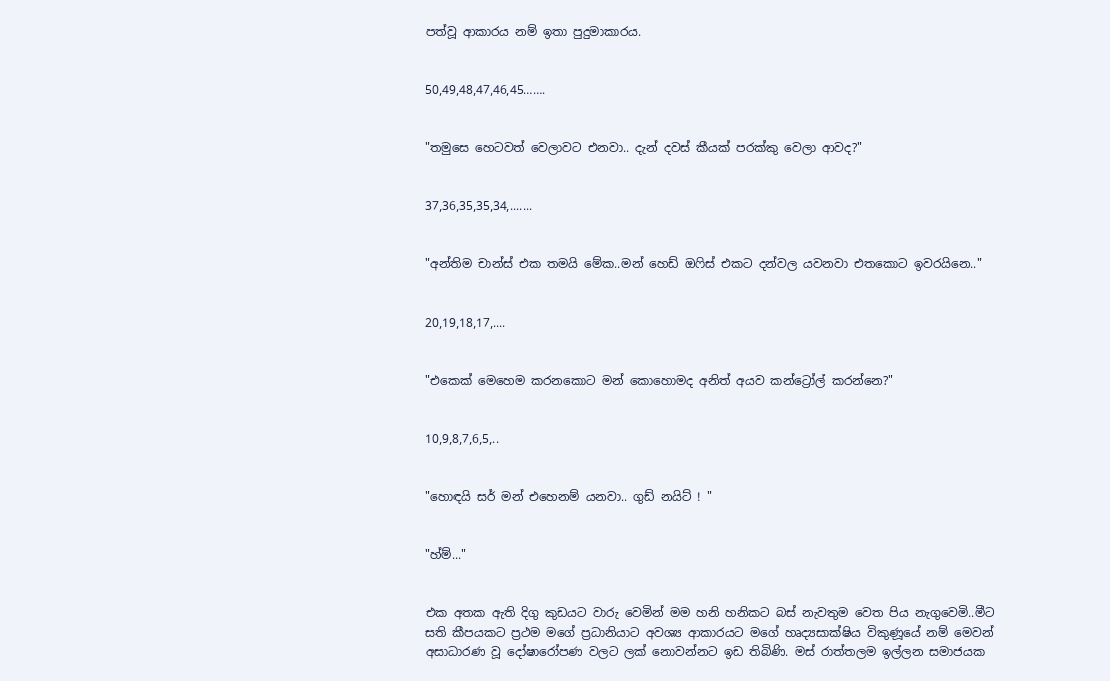පත්වූ ආකාරය නම් ඉතා පුදුමාකාරය.


50,49,48,47,46,45…….


"තමුසෙ හෙටවත් වෙලාවට එනවා.. දැන් දවස් කීයක් පරක්කු වෙලා ආවද?"


37,36,35,35,34,.......


"අන්තිම චාන්ස් එක තමයි මේක..මන් හෙඩ් ඔෆිස් එකට දන්වල යවනවා එතකොට ඉවරයිනෙ.."


20,19,18,17,....


"එකෙක් මෙහෙම කරනකොට මන් කොහොමද අනිත් අයව කන්ට්‍රෝල් කරන්නෙ?"


10,9,8,7,6,5,..


"හොඳයි සර් මන් එහෙනම් යනවා.. ගුඩ් නයිට් ! "


"හ්ම්..."


එක අතක ඇති දිගු කුඩයට වාරු වෙමින් මම හනි හනිකට බස් නැවතුම වෙත පිය නැගුවෙමි..මීට සති කීපයකට ප්‍රථම මගේ ප්‍රධානියාට අවශ්‍ය ආකාරයට මගේ හෘද්‍යසාක්ෂිය විකුණූයේ නම් මෙවන් අසාධාරණ වූ දෝෂාරෝපණ වලට ලක් නොවන්නට ඉඩ තිබිණි. මස් රාත්තලම ඉල්ලන සමාජයක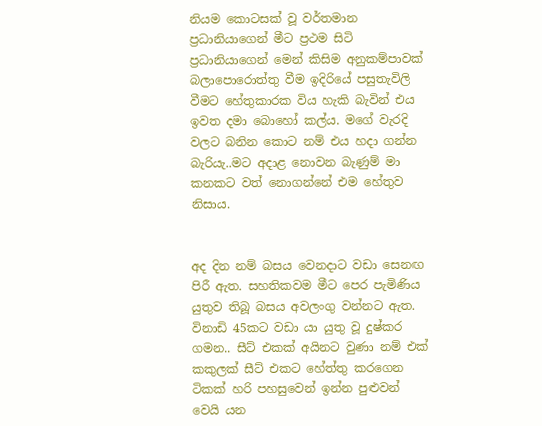නියම කොටසක් වූ වර්තමාන ප්‍රධානියාගෙන් මීට ප්‍රථම සිටි ප්‍රධානියාගෙන් මෙන් කිසිම අනුකම්පාවක් බලාපොරොත්තු වීම ඉදිරියේ පසුතැවිලි වීමට හේතුකාරක විය හැකි බැවින් එය ඉවත දමා බොහෝ කල්ය. මගේ වැරදි වලට බනින කොට නම් එය හදා ගන්න බැරියැ..මට අදාළ නොවන බැණුම් මා කනකට වත් නොගන්නේ එම හේතුව නිසාය.


අද දින නම් බසය වෙනදාට වඩා සෙනඟ පිරී ඇත. සහතිකවම මීට පෙර පැමිණිය යුතුව තිබූ බසය අවලංගු වන්නට ඇත. විනාඩි 45කට වඩා යා යුතු වූ දුෂ්කර ගමන.. සීට් එකක් අයිනට වුණා නම් එක් කකුලක් සීට් එකට හේත්තු කරගෙන ටිකක් හරි පහසුවෙන් ඉන්න පුළුවන් වෙයි යන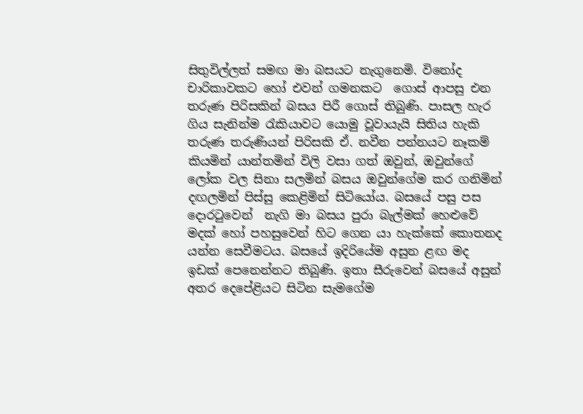සිතුවිල්ලත් සමඟ මා බසයට නැගුනෙමි. විනෝද චාරිකාවකට හෝ එවන් ගමනකට  ගොස් ආපසු එන තරුණ පිරිසකින් බසය පිරී ගොස් තිබුණි. පාසල හැර ගිය සැනින්ම රැකියාවට යොමු වූවායැයි සිතිය හැකි තරුණ තරුණියන් පිරිසකි ඒ. නවීන පන්නයට නෑකම් කියමින් යාන්තමින් විලි වසා ගත් ඔවුන්, ඔවුන්ගේ ලෝක වල සිනා සලමින් බසය ඔවුන්ගේම කර ගනිමින් දඟලමින් පිස්සු කෙළිමින් සිටියෝය. බසයේ පසු පස දොරටුවෙන්  නැගි මා බසය පුරා බැල්මක් හෙළුවේ මදක් හෝ පහසුවෙන් හිට ගෙන යා හැක්කේ කොතනද යන්න සෙවීමටය. බසයේ ඉදිරියේම අසුන ළඟ මද ඉඩක් පෙනෙන්නට තිබුණි. ඉතා සීරුවෙන් බසයේ අසුන් අතර දෙපේළියට සිටින සැමගේම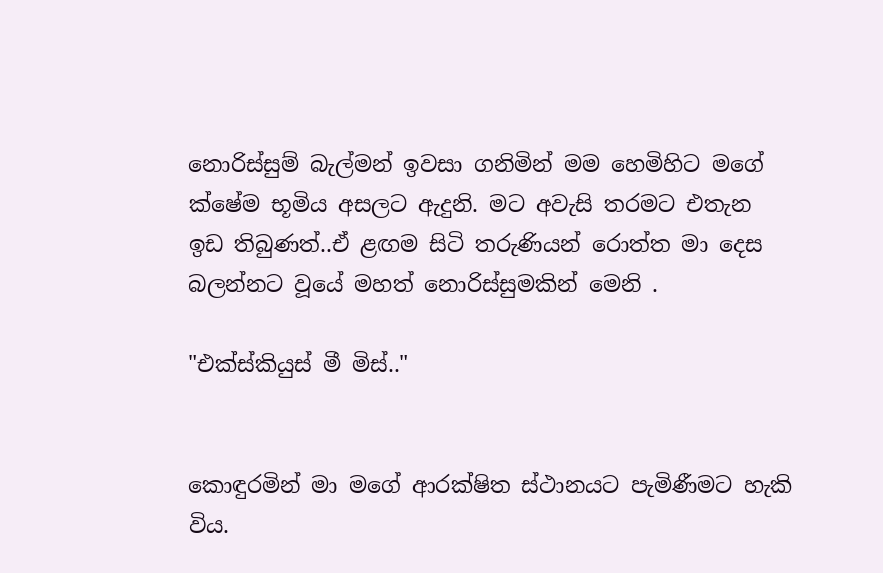නොරිස්සුම් බැල්මන් ඉවසා ගනිමින් මම හෙමිහිට මගේ ක්ෂේම භූමිය අසලට ඇදුනි. මට අවැසි තරමට එතැන ඉඩ තිබුණත්..ඒ ළඟම සිටි තරුණියන් රොත්ත මා දෙස බලන්නට වූයේ මහත් නොරිස්සුමකින් මෙනි .

"එක්ස්කියුස් මී මිස්.."


කොඳුරමින් මා මගේ ආරක්ෂිත ස්ථානයට පැමිණීමට හැකි විය.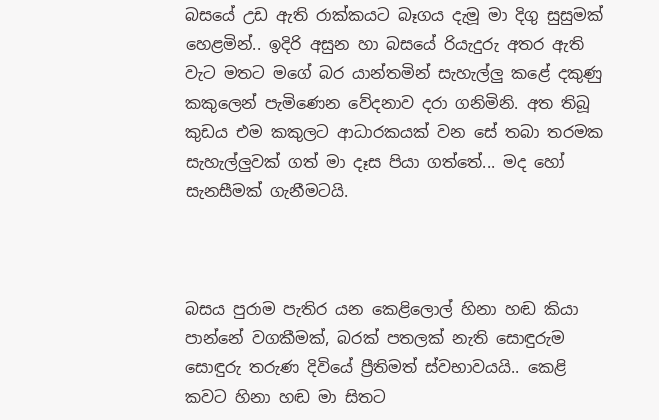බසයේ උඩ ඇති රාක්කයට බෑගය දැමූ මා දිගු සුසුමක් හෙළමින්.. ඉදිරි අසුන හා බසයේ රියැදුරු අතර ඇති වැට මතට මගේ බර යාන්තමින් සැහැල්ලු කළේ දකුණු කකුලෙන් පැමිණෙන වේදනාව දරා ගනිමිනි. අත තිබූ කුඩය එම කකුලට ආධාරකයක් වන සේ තබා තරමක සැහැල්ලුවක් ගත් මා දෑස පියා ගත්තේ... මද හෝ සැනසීමක් ගැනීමටයි.



බසය පුරාම පැතිර යන කෙළිලොල් හිනා හඬ කියා පාන්නේ වගකීමක්, බරක් පතලක් නැති සොඳුරුම සොඳුරු තරුණ දිවියේ ප්‍රීතිමත් ස්වභාවයයි.. කෙළි කවට හිනා හඬ මා සිතට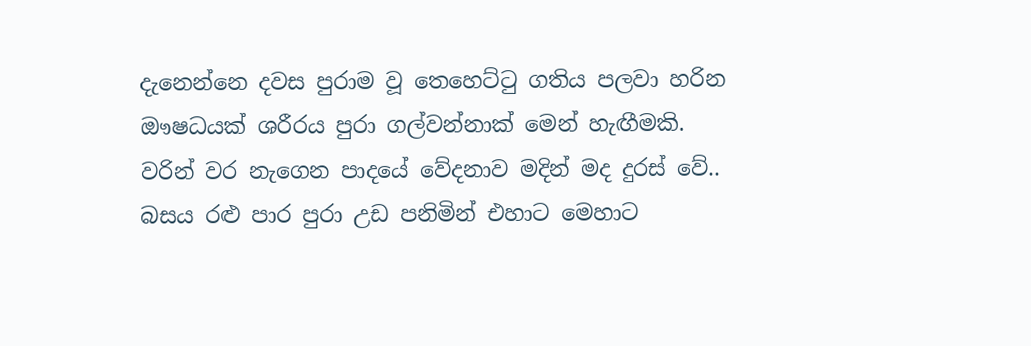දැනෙන්නෙ දවස පුරාම වූ තෙහෙට්ටු ගතිය පලවා හරින ඖෂධයක් ශරීරය පුරා ගල්වන්නාක් මෙන් හැඟීමකි. වරින් වර නැගෙන පාදයේ වේදනාව මදින් මද දුරස් වේ.. බසය රළු පාර පුරා උඩ පනිමින් එහාට මෙහාට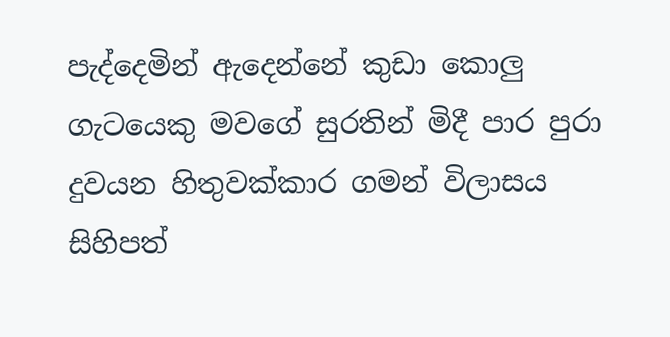පැද්දෙමින් ඇදෙන්නේ කුඩා කොලු ගැටයෙකු මවගේ සුරතින් මිදී පාර පුරා දුවයන හිතුවක්කාර ගමන් විලාසය සිහිපත්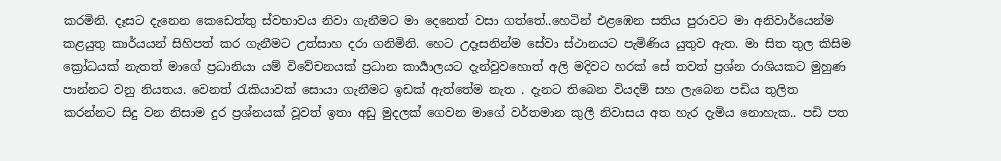කරමිනි. දෑසට දැනෙන කෙඩෙත්තු ස්වභාවය නිවා ගැනීමට මා දෙනෙත් වසා ගත්තේ..හෙටින් එළඹෙන සතිය පුරාවට මා අනිවාර්යෙන්ම කළයුතු කාර්යයන් සිහිපත් කර ගැනීමට උත්සාහ දරා ගනිමිනි. හෙට උදෑසනින්ම සේවා ස්ථානයට පැමිණිය යුතුව ඇත. මා සිත තුල කිසිම ක්‍රෝධයක් නැතත් මාගේ ප්‍රධානියා යම් විවේචනයක් ප්‍රධාන කාර්‍යාලයට දැන්වුවහොත් අලි මදිවට හරක් සේ තවත් ප්‍රශ්න රාශියකට මුහුණ පාන්නට වනු නියතය. වෙනත් රැකියාවක් සොයා ගැනීමට ඉඩක් ඇත්තේම නැත . දැනට තිබෙන වියදම් සහ ලැබෙන පඩිය තුලිත කරන්නට සිදු වන නිසාම දුර ප්‍රශ්නයක් වූවත් ඉතා අඩු මුදලක් ගෙවන මාගේ වර්තමාන කුලී නිවාසය අත හැර දැමිය නොහැක.. පඩි පත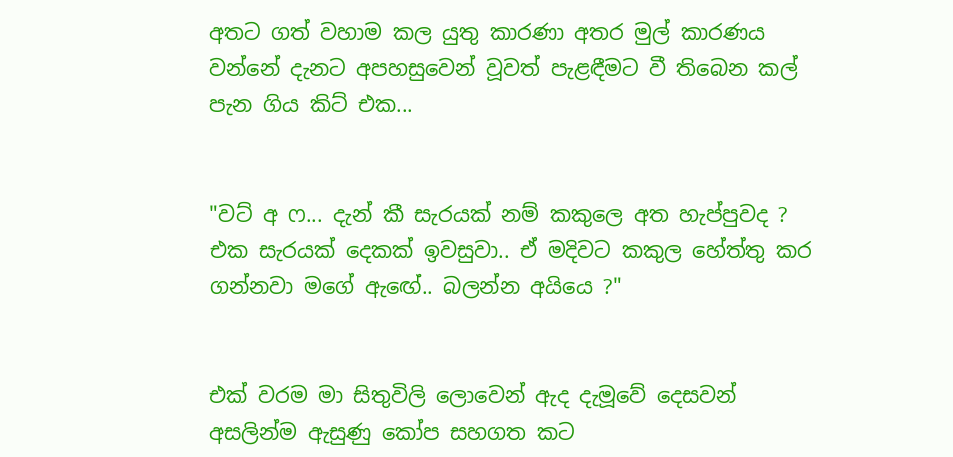අතට ගත් වහාම කල යුතු කාරණා අතර මුල් කාරණය වන්නේ දැනට අපහසුවෙන් වූවත් පැළඳීමට වී තිබෙන කල් පැන ගිය කිට් එක...


"වට් අ ෆ... දැන් කී සැරයක් නම් කකුලෙ අත හැප්පුවද ? එක සැරයක් දෙකක් ඉවසුවා.. ඒ මදිවට කකුල හේත්තු කර ගන්නවා මගේ ඇඟේ.. බලන්න අයියෙ ?"


එක් වරම මා සිතුවිලි ලොවෙන් ඇද දැමූවේ දෙසවන් අසලින්ම ඇසුණු කෝප සහගත කට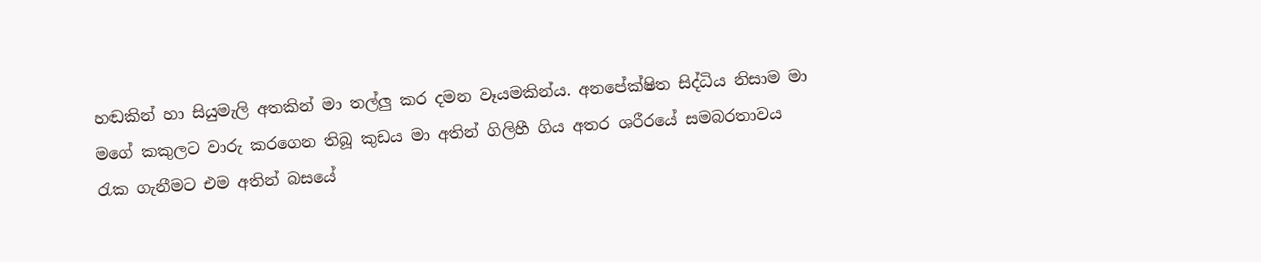හඬකින් හා සියුමැලි අතකින් මා තල්ලු කර දමන වෑයමකින්ය. අනපේක්ෂිත සිද්ධිය නිසාම මා මගේ කකුලට වාරු කරගෙන තිබූ කුඩය මා අතින් ගිලිහී ගිය අතර ශරීරයේ සමබරතාවය රැක ගැනීමට එම අතින් බසයේ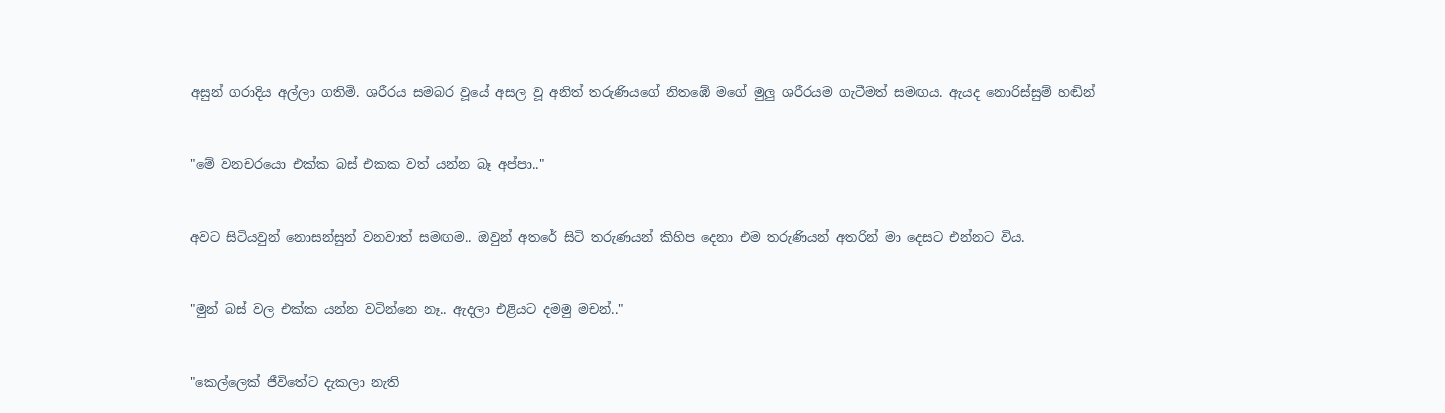අසුන් ගරාදිය අල්ලා ගතිමි. ශරීරය සමබර වූයේ අසල වූ අනිත් තරුණියගේ නිතඹේ මගේ මුලු ශරීරයම ගැටීමත් සමඟය. ඇයද නොරිස්සුම් හඬින්


"මේ වනචරයො එක්ක බස් එකක වත් යන්න බෑ අප්පා.."


අවට සිටියවුන් නොසන්සුන් වනවාත් සමඟම.. ඔවුන් අතරේ සිටි තරුණයන් කිහිප දෙනා එම තරුණියන් අතරින් මා දෙසට එන්නට විය.


"මුන් බස් වල එක්ක යන්න වටින්නෙ නෑ.. ඇදලා එළියට දමමු මචන්.."


"කෙල්ලෙක් ජීවිතේට දැකලා නැති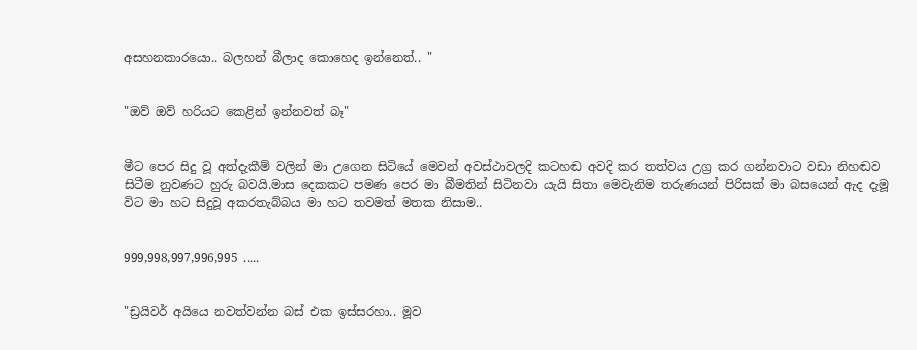අසහනකාරයො.. බලහන් බීලාද කොහෙද ඉන්නෙත්.. "


"ඔව් ඔව් හරියට කෙළින් ඉන්නවත් බෑ"


මීට පෙර සිදු වූ අත්දැකීම් වලින් මා උගෙන සිටියේ මෙවන් අවස්ථාවලදි කටහඬ අවදි කර තත්වය උග්‍ර කර ගන්නවාට වඩා නිහඬව සිටීම නුවණට හුරු බවයි.මාස දෙකකට පමණ පෙර මා බීමතින් සිටිනවා යැයි සිතා මෙවැනිම තරුණයන් පිරිසක් මා බසයෙන් ඇද දැමූ විට මා හට සිදුවූ අකරතැබ්බය මා හට තවමත් මතක නිසාම..


999,998,997,996,995 .....


"ඩ්‍රයිවර් අයියෙ නවත්වන්න බස් එක ඉස්සරහා.. මූව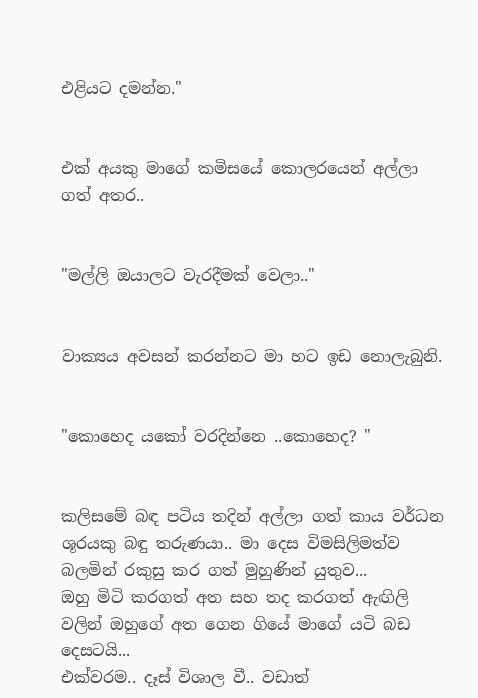එළියට දමන්න."


එක් අයකු මාගේ කමිසයේ කොලරයෙන් අල්ලා ගත් අතර..


"මල්ලි ඔයාලට වැරදීමක් වෙලා.."


වාක්‍යය අවසන් කරන්නට මා හට ඉඩ නොලැබුනි.


"කොහෙද යකෝ වරදින්නෙ ..කොහෙද? "


කලිසමේ බඳ පටිය තදින් අල්ලා ගත් කාය වර්ධන ශූරයකු බඳු තරුණයා.. මා දෙස විමසිලිමත්ව බලමින් රකුසු කර ගත් මුහුණින් යුතුව...
ඔහු මිටි කරගත් අත සහ තද කරගත් ඇඟිලි වලින් ඔහුගේ අත ගෙන ගියේ මාගේ යටි බඩ දෙසටයි...
එක්වරම.. දෑස් විශාල වී.. වඩාත්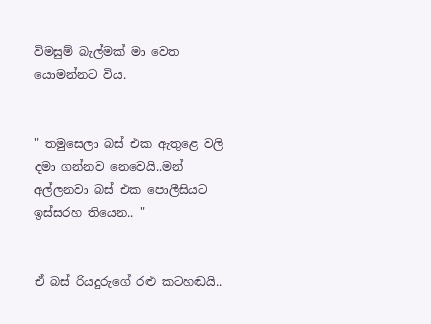විමසුම් බැල්මක් මා වෙත යොමන්නට විය.


" තමුසෙලා බස් එක ඇතුළෙ වලි දමා ගන්නව නෙවෙයි..මන් අල්ලනවා බස් එක පොලීසියට ඉස්සරහ තියෙන.. "


ඒ බස් රියදුරුගේ රළු කටහඬයි..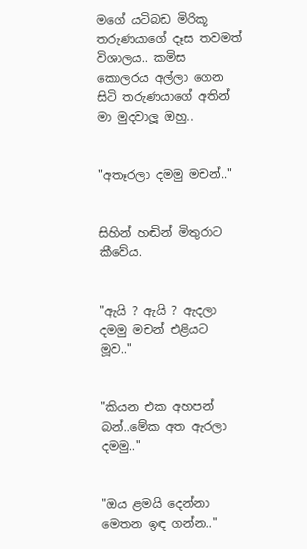මගේ යටිබඩ මිරිකූ තරුණයාගේ දෑස තවමත් විශාලය.. කමිස කොලරය අල්ලා ගෙන සිටි තරුණයාගේ අතින් මා මුදවාලූ ඔහු..


"අතෑරලා දමමු මචන්.."


සිහින් හඬින් මිතුරාට කීවේය.


"ඇයි ? ඇයි ? ඇදලා දමමු මචන් එළියට මූව.."


"කියන එක අහපන් බන්..මේක අත ඇරලා දමමු.."


"ඔය ළමයි දෙන්නා මෙතන ඉඳ ගන්න.."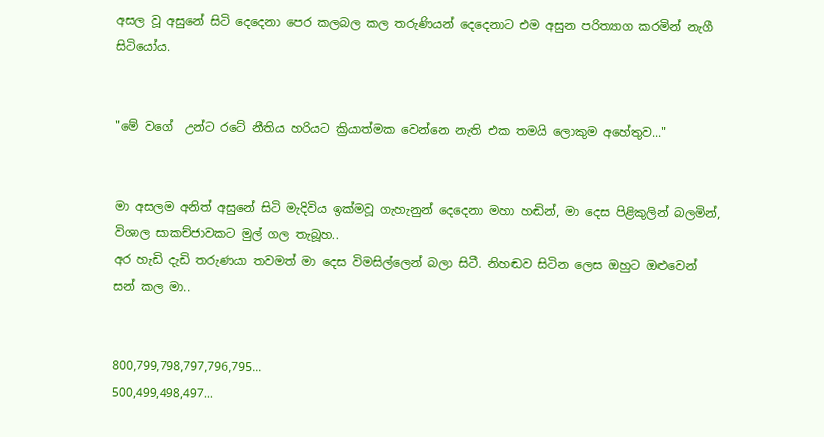අසල වූ අසුනේ සිටි දෙදෙනා පෙර කලබල කල තරුණියන් දෙදෙනාට එම අසුන පරිත්‍යාග කරමින් නැගී සිටියෝය.


"මේ වගේ  උන්ට රටේ නීතිය හරියට ක්‍රියාත්මක වෙන්නෙ නැති එක තමයි ලොකුම අහේතුව..."


මා අසලම අනිත් අසුනේ සිටි මැදිවිය ඉක්මවූ ගැහැනුන් දෙදෙනා මහා හඬින්, මා දෙස පිළිකුලින් බලමින්, විශාල සාකච්ජාවකට මුල් ගල තැබූහ..
අර හැඩි දැඩි තරුණයා තවමත් මා දෙස විමසිල්ලෙන් බලා සිටී. නිහඬව සිටින ලෙස ඔහුට ඔළුවෙන් සන් කල මා..


800,799,798,797,796,795...
500,499,498,497...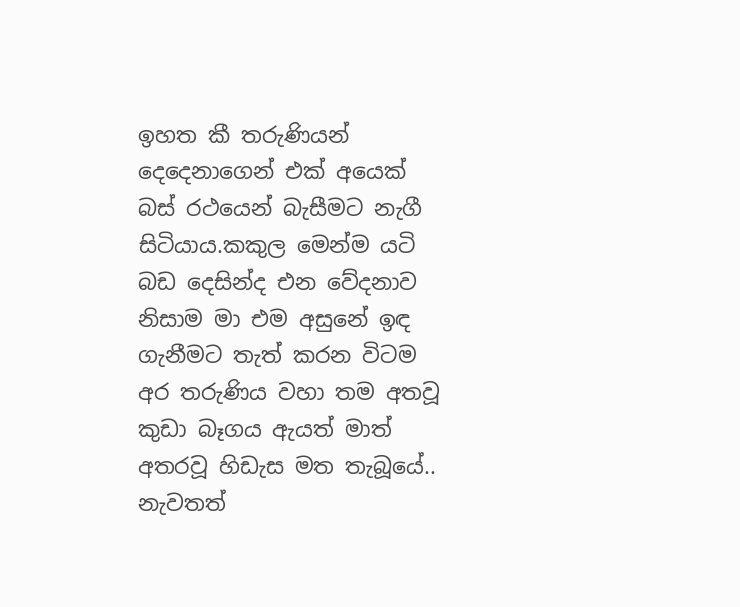ඉහත කී තරුණියන් දෙදෙනාගෙන් එක් අයෙක් බස් රථයෙන් බැසීමට නැගී සිටියාය.කකුල මෙන්ම යටි බඩ දෙසින්ද එන වේදනාව නිසාම මා එම අසුනේ ඉඳ ගැනීමට තැත් කරන විටම අර තරුණිය වහා තම අතවූ කුඩා බෑගය ඇයත් මාත් අතරවූ හිඩැස මත තැබූයේ.. නැවතත්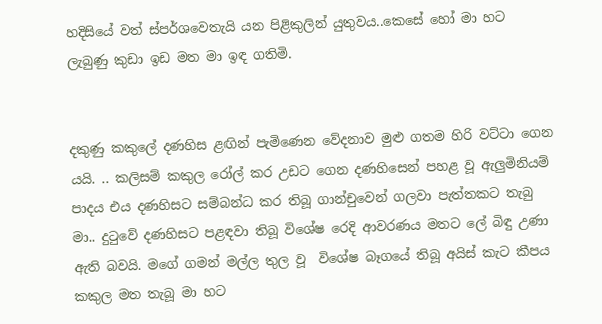හදිසියේ වත් ස්පර්ශවෙතැයි යන පිළිකුලින් යුතුවය..කෙසේ හෝ මා හට ලැබුණු කුඩා ඉඩ මත මා ඉඳ ගතිමි.


දකුණු කකුලේ දණහිස ළඟින් පැමිණෙන වේදනාව මුළු ගතම හිරි වට්ටා ගෙන යයි. .. කලිසම් කකුල රෝල් කර උඩට ගෙන දණහිසෙන් පහළ වූ ඇලුමිනියම් පාදය එය දණහිසට සම්බන්ධ කර තිබූ ගාන්චුවෙන් ගලවා පැත්තකට තැබු මා.. දුටුවේ දණහිසට පළඳවා තිබූ විශේෂ රෙදි ආවරණය මතට ලේ බිඳු උණා ඇති බවයි. මගේ ගමන් මල්ල තුල වූ  විශේෂ බෑගයේ තිබූ අයිස් කැට කීපය කකුල මත තැබූ මා හට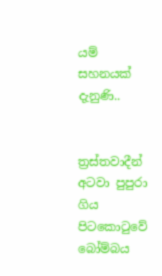යම් සහනයක් දැනුණි..


ත්‍රස්තවාදීන් අටවා පුපුරා ගිය පිටකොටුවේ බෝම්බය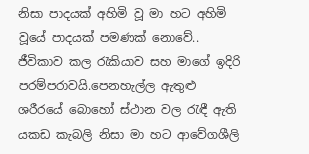නිසා පාදයක් අහිමි වූ මා හට අහිමි වූයේ පාදයක් පමණක් නොවේ.. ජීවිකාව කල රැකියාව සහ මාගේ ඉදිරි පරම්පරාවයි.පෙනහැල්ල ඇතුළු ශරීරයේ බොහෝ ස්ථාන වල රැඳී ඇති යකඩ කැබලි නිසා මා හට ආවේගශීලි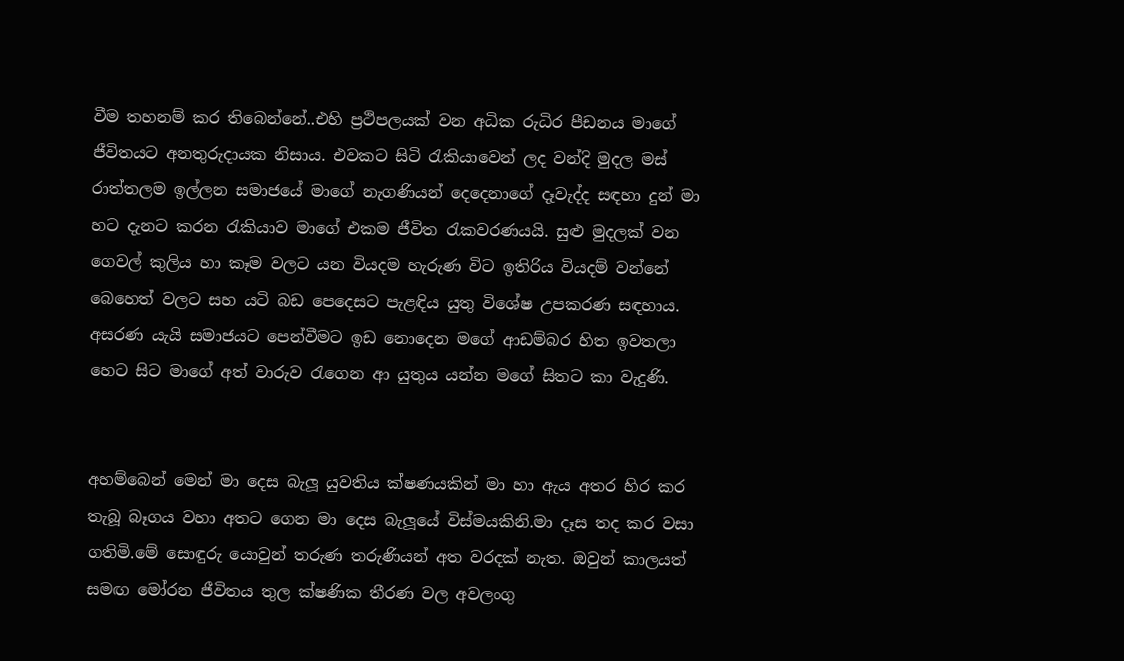වීම තහනම් කර තිබෙන්නේ..එහි ප්‍රථිපලයක් වන අධික රුධිර පීඩනය මාගේ ජීවිතයට අනතුරුදායක නිසාය. එවකට සිටි රැකියාවෙන් ලද වන්දි මුදල මස් රාත්තලම ඉල්ලන සමාජයේ මාගේ නැගණියන් දෙදෙනාගේ දෑවැද්ද සඳහා දුන් මා හට දැනට කරන රැකියාව මාගේ එකම ජීවිත රැකවරණයයි. සුළු මුදලක් වන ගෙවල් කුලිය හා කෑම වලට යන වියදම හැරුණ විට ඉතිරිය වියදම් වන්නේ බෙහෙත් වලට සහ යටි බඩ පෙදෙසට පැළඳිය යුතු විශේෂ උපකරණ සඳහාය. අසරණ යැයි සමාජයට පෙන්වීමට ඉඩ නොදෙන මගේ ආඩම්බර හිත ඉවතලා හෙට සිට මාගේ අත් වාරුව රැගෙන ආ යුතුය යන්න මගේ සිතට කා වැදුණි.


අහම්බෙන් මෙන් මා දෙස බැලූ යුවතිය ක්ෂණයකින් මා හා ඇය අතර හිර කර තැබූ බෑගය වහා අතට ගෙන මා දෙස බැලූයේ විස්මයකිනි.මා දෑස තද කර වසා ගතිමි.මේ සොඳුරු යොවුන් තරුණ තරුණියන් අත වරදක් නැත. ඔවුන් කාලයත් සමඟ මෝරන ජීවිතය තුල ක්ෂණික තීරණ වල අවලංගු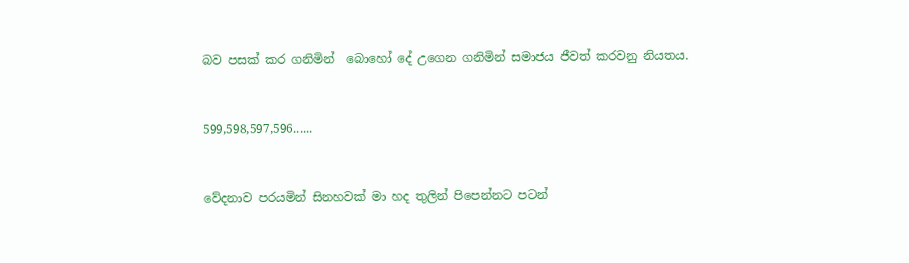බව පසක් කර ගනිමින්  බොහෝ දේ උගෙන ගනිමින් සමාජය ජීවත් කරවනු නියතය.


599,598,597,596......


වේදනාව පරයමින් සිනහවක් මා හද තුලින් පිපෙන්නට පටන්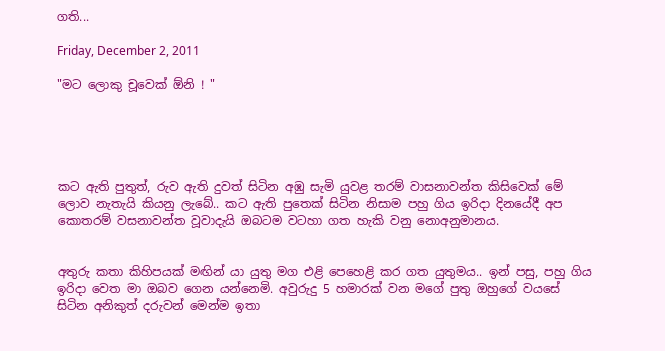ගති...

Friday, December 2, 2011

"මට ලොකු චූවෙක් ඕනි ! "





කට ඇති පුතුත්, රුව ඇති දුවත් සිටින අඹු සැමි යුවළ තරම් වාසනාවන්ත කිසිවෙක් මේ ලොව නැතැයි කියනු ලැබේ.. කට ඇති පුතෙක් සිටින නිසාම පහු ගිය ඉරිදා දිනයේදී අප කොතරම් වසනාවන්ත වූවාදැයි ඔබටම වටහා ගත හැකි වනු නොඅනුමානය.


අතුරු කතා කිහිපයක් මඟින් යා යුතු මග එළි පෙහෙළි කර ගත යුතුමය.. ඉන් පසු, පහු ගිය ඉරිදා වෙත මා ඔබව ගෙන යන්නෙමි. අවුරුදු 5 හමාරක් වන මගේ පුතු ඔහුගේ වයසේ සිටින අනිකුත් දරුවන් මෙන්ම ඉතා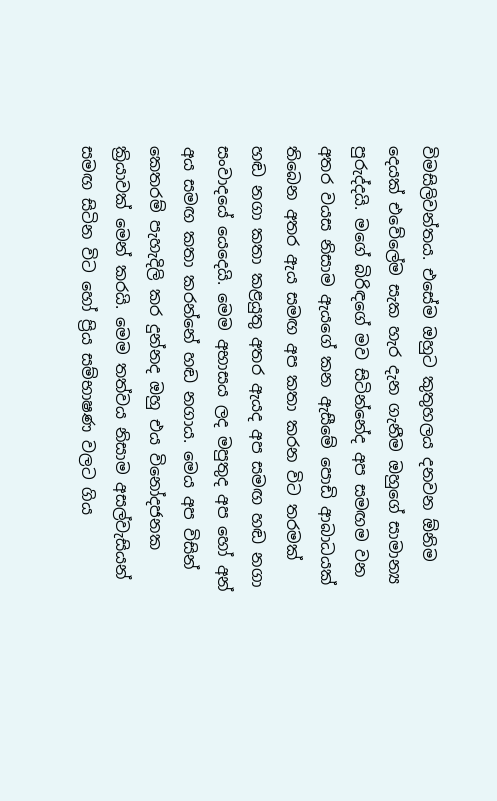විමසිලිවන්තය. එසේම ඔහුට කුතුහලය දනවන ඕනිම දෙයක් එවේලේම සැක හැර දැන ගැනීම ඔහුගේ සාමාන්‍ය පුරුද්දයි. මගේ බිරිඳගේ මව සිටින්නේද අප සමඟම වන අතර වයස නිසාම ඇයගේ කන ඇසීමේ පොඩි ආබාධයක් තිබෙන අතර ඇය සමඟ අප කතා කරන විට තරමක් හඬ නගා කතා කළයුතු අතර ඇයද අප සමඟ හඬ නගා සංවාදයේ යෙදෙයි. මෙම අභාසය ලද මපුතුද අප හෝ අන් අය සමඟ කතා කරන්නේ හඬ නගාය. මෙය අප විසින් කෙතරම් පැහැදිලි කර දුන්නද ඔහු එය විනෝදජනක ක්‍රියාවක් මෙන් කරයි. මෙම තත්වය නිසාම අසල්වැසියන් සමඟ සිටින විට හෝ ප්‍රිය සම්භාෂණ වලට ගිය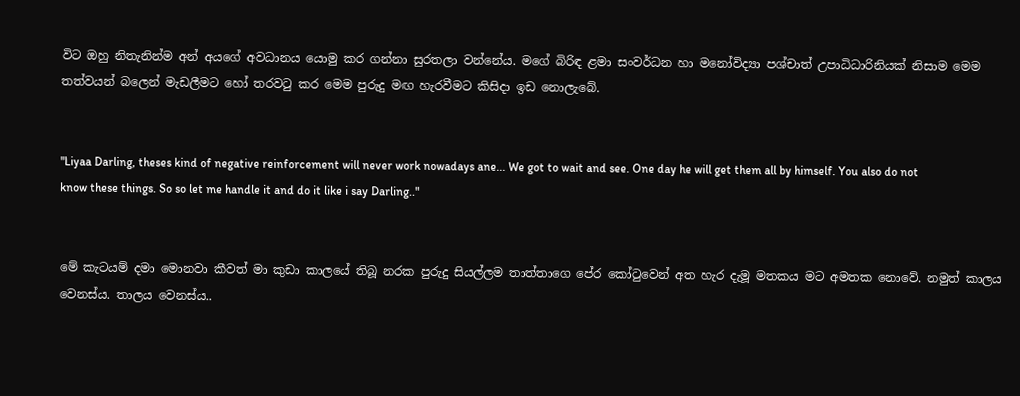විට ඔහු නිතැනින්ම අන් අයගේ අවධානය යොමු කර ගන්නා සුරතලා වන්නේය. මගේ බිරිඳ ළමා සංවර්ධන හා මනෝවිද්‍යා පශ්චාත් උපාධිධාරිනියක් නිසාම මෙම තත්වයන් බලෙන් මැඩලීමට හෝ තරවටු කර මෙම පුරුදු මඟ හැරවීමට කිසිදා ඉඩ නොලැබේ.


"Liyaa Darling, theses kind of negative reinforcement will never work nowadays ane... We got to wait and see. One day he will get them all by himself. You also do not know these things. So so let me handle it and do it like i say Darling.."


මේ කැටයම් දමා මොනවා කීවත් මා කුඩා කාලයේ තිබූ නරක පුරුදු සියල්ලම තාත්තාගෙ පේර කෝටුවෙන් අත හැර දැමූ මතකය මට අමතක නොවේ. නමුත් කාලය වෙනස්ය. තාලය වෙනස්ය..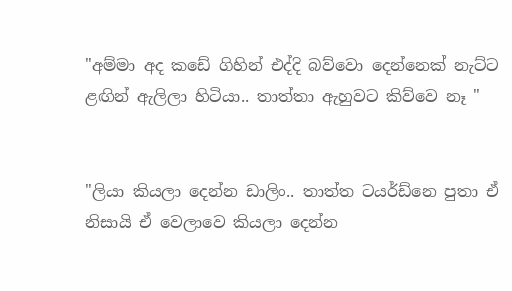"අම්මා අද කඩේ ගිහින් එද්දි බව්වො දෙන්නෙක් නැට්ට ළඟින් ඇලිලා හිටියා.. තාත්තා ඇහුවට කිව්වෙ නෑ "


"ලියා කියලා දෙන්න ඩාලිං.. තාත්ත ටයර්ඩ්නෙ පුතා ඒ නිසායි ඒ වෙලාවෙ කියලා දෙන්න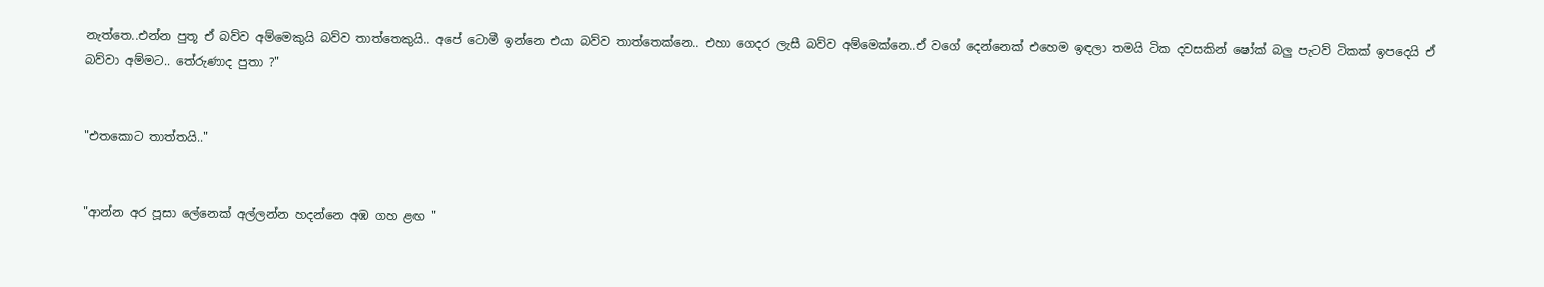නැත්තෙ..එන්න පුතූ ඒ බව්ව අම්මෙකුයි බව්ව තාත්තෙකුයි.. අපේ ටොමී ඉන්නෙ එයා බව්ව තාත්තෙක්නෙ.. එහා ගෙදර ලැසී බව්ව අම්මෙක්නෙ..ඒ වගේ දෙන්නෙක් එහෙම ඉඳලා තමයි ටික දවසකින් ෂෝක් බලු පැටව් ටිකක් ඉපදෙයි ඒ බව්වා අම්මට.. තේරුණාද පුතා ?"


"එතකොට තාත්තයි.."


"ආන්න අර පූසා ලේනෙක් අල්ලන්න හදන්නෙ අඹ ගහ ළඟ "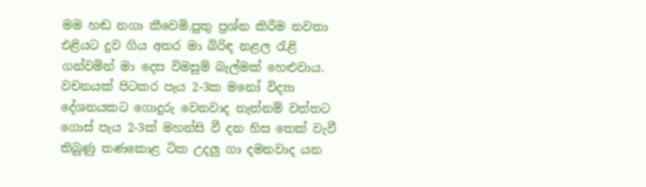මම හඬ නගා කීවෙමි.පුතු ප්‍රශ්න කිරීම නවතා එළියට දුව ගිය අතර මා බිරිඳ නළල රැළි ගන්වමින් මා දෙස විමසුම් බැල්මක් හෙළුවාය. වචනයක් පිටකර පැය 2-3ක මනෝ විද්‍යා දේශනයකට ගොදුරු වෙනවාද නැත්නම් වත්තට ගොස් පැය 2-3ක් මහන්සි වී දන හිස තෙක් වැවී තිබුණු තණකොළ ටික උදලු ගා දමනවාද යන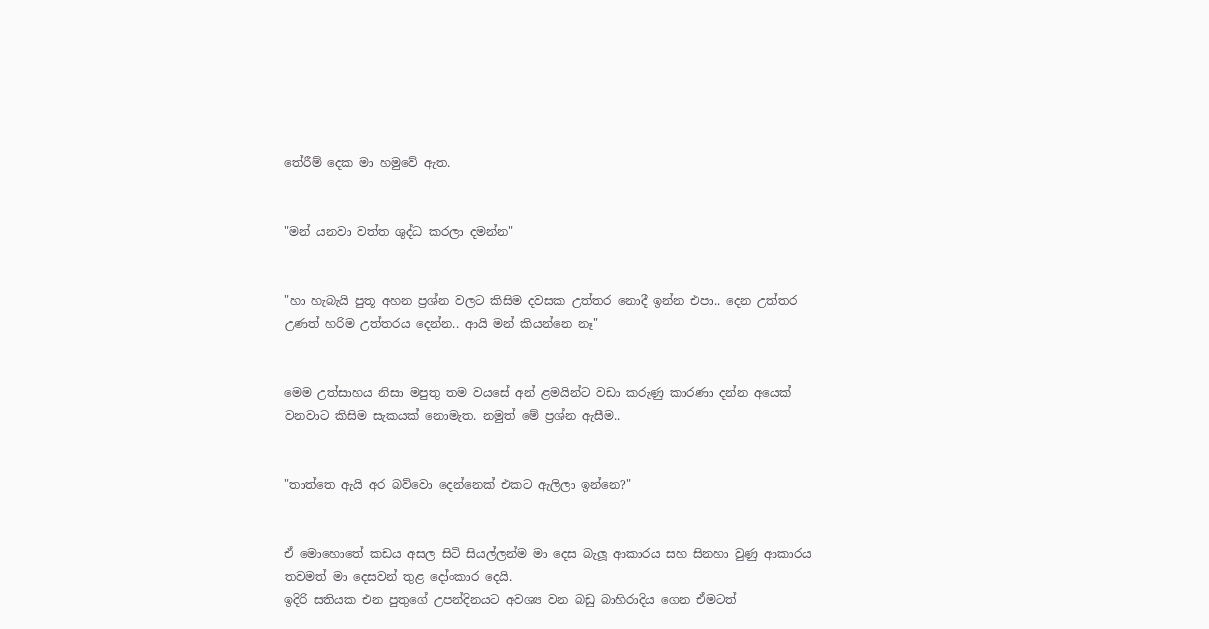තේරීම් දෙක මා හමුවේ ඇත.


"මන් යනවා වත්ත ශුද්ධ කරලා දමන්න"


"හා හැබැයි පුතූ අහන ප්‍රශ්න වලට කිසිම දවසක උත්තර නොදී ඉන්න එපා.. දෙන උත්තර උණත් හරිම උත්තරය දෙන්න.. ආයි මන් කියන්නෙ නෑ"


මෙම උත්සාහය නිසා මපුතු තම වයසේ අන් ළමයින්ට වඩා කරුණු කාරණා දන්න අයෙක් වනවාට කිසිම සැකයක් නොමැත. නමුත් මේ ප්‍රශ්න ඇසීම..


"තාත්තෙ ඇයි අර බව්වො දෙන්නෙක් එකට ඇලිලා ඉන්නෙ?"


ඒ මොහොතේ කඩය අසල සිටි සියල්ලන්ම මා දෙස බැලූ ආකාරය සහ සිනහා වුණු ආකාරය තවමත් මා දෙසවන් තුළ දෝංකාර දෙයි.
ඉදිරි සතියක එන පුතුගේ උපන්දිනයට අවශ්‍ය වන බඩු බාහිරාදිය ගෙන ඒමටත්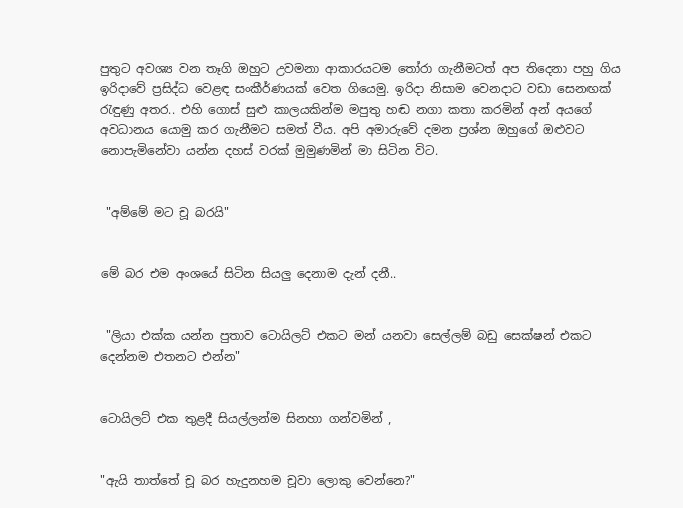පුතුට අවශ්‍ය වන තෑගි ඔහුට උවමනා ආකාරයටම තෝරා ගැනීමටත් අප තිදෙනා පහු ගිය ඉරිදාවේ ප්‍රසිද්ධ වෙළඳ සංකීර්ණයක් වෙත ගියෙමු. ඉරිදා නිසාම වෙනදාට වඩා සෙනඟක් රැඳුණු අතර.. එහි ගොස් සුළු කාලයකින්ම මපුතු හඬ නගා කතා කරමින් අන් අයගේ අවධානය යොමු කර ගැනීමට සමත් වීය. අපි අමාරුවේ දමන ප්‍රශ්න ඔහුගේ ඔළුවට නොපැමිනේවා යන්න දහස් වරක් මුමුණමින් මා සිටින විට.


 "අම්මේ මට චූ බරයි"


මේ බර එම අංශයේ සිටින සියලු දෙනාම දැන් දනී..


 "ලියා එක්ක යන්න පුතාව ටොයිලට් එකට මන් යනවා සෙල්ලම් බඩු සෙක්ෂන් එකට දෙන්නම එතනට එන්න"


ටොයිලට් එක තුළදී සියල්ලන්ම සිනහා ගන්වමින් ,


"ඇයි තාත්තේ චූ බර හැදුනහම චූවා ලොකු වෙන්නෙ?"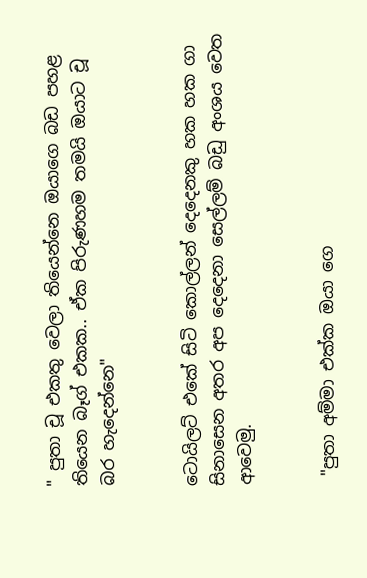" පුතා චූ එකතු වෙලා තියෙන්නෙ ඔයාගෙ බඩ පහළ තියෙන බෑග් එකක.. ඒක පිරුණහම තමයි ඔයාට චූ බර හැදෙන්නෙ"


ටොයිලට් එකේ සිටි කොල්ලන් දෙදෙනකු හක හක ගා සිනාසෙන අතර අප දෙදෙනා සෙල්ලම් බඩු අංශය වෙත ආවෙමු.


 "පුතා අම්මා එක්ක ඔයා ගෙ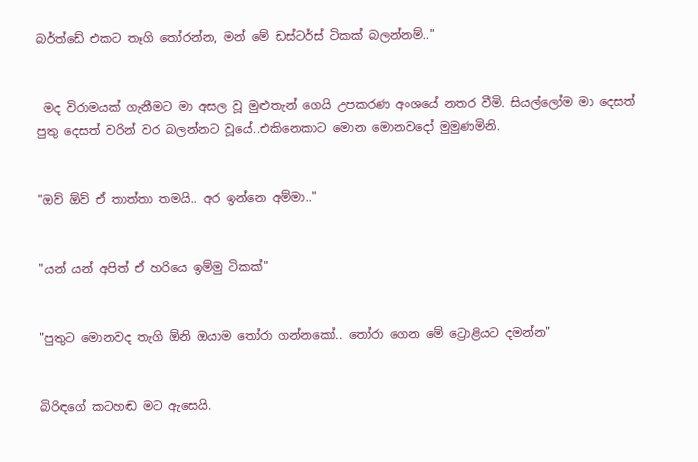බර්ත්ඩේ එකට තෑගි තෝරන්න, මන් මේ ඩස්ටර්ස් ටිකක් බලන්නම්.."


 මද විරාමයක් ගැනීමට මා අසල වූ මුළුතැන් ගෙයි උපකරණ අංශයේ නතර වීමි. සියල්ලෝම මා දෙසත් පුතු දෙසත් වරින් වර බලන්නට වූයේ..එකිනෙකාට මොන මොනවදෝ මුමුණමිනි.


"ඔව් ඕව් ඒ තාත්තා තමයි.. අර ඉන්නෙ අම්මා.."


"යන් යන් අපිත් ඒ හරියෙ ඉම්මු ටිකක්"


"පුතුට මොනවද තැගි ඕනි ඔයාම තෝරා ගන්නකෝ.. තෝරා ගෙන මේ ට්‍රොළියට දමන්න"


බිරිඳගේ කටහඬ මට ඇසෙයි.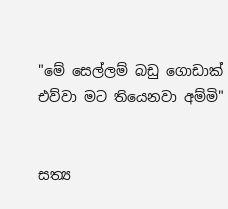"මේ සෙල්ලම් බඩු ගොඩාක් එව්වා මට තියෙනවා අම්මි"


සත්‍ය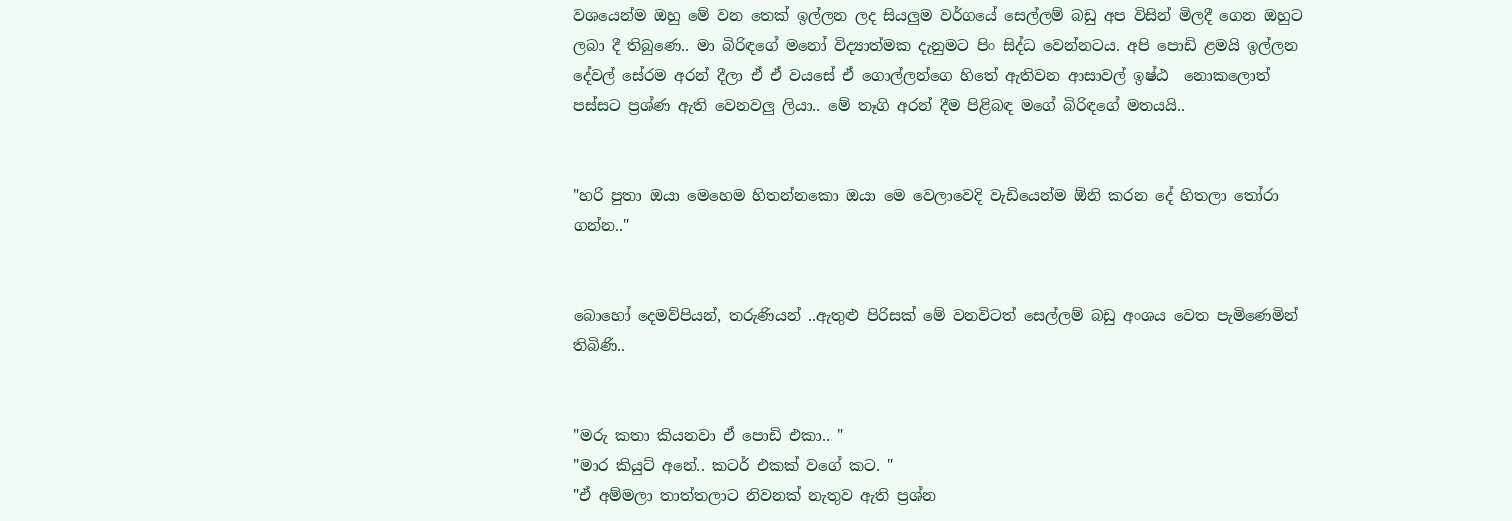වශයෙන්ම ඔහු මේ වන තෙක් ඉල්ලන ලද සියලුම වර්ගයේ සෙල්ලම් බඩු අප විසින් මිලදී ගෙන ඔහුට ලබා දී තිබුණෙ.. මා බිරිඳගේ මනෝ විද්‍යාත්මක දැනුමට පිං සිද්ධ වෙන්නටය. අපි පොඩි ළමයි ඉල්ලන දේවල් සේරම අරන් දීලා ඒ ඒ වයසේ ඒ ගොල්ලන්ගෙ හිතේ ඇතිවන ආසාවල් ඉෂ්ඨ  නොකලොත් පස්සට ප්‍රශ්ණ ඇති වෙනවලු ලියා.. මේ තෑගි අරන් දීම පිළිබඳ මගේ බිරිඳගේ මතයයි..


"හරි පුතා ඔයා මෙහෙම හිතන්නකො ඔයා මෙ වෙලාවෙදි වැඩියෙන්ම ඕනි කරන දේ හිතලා තෝරා ගන්න.."


බොහෝ දෙමව්පියන්, තරුණියන් ..ඇතුළු පිරිසක් මේ වනවිටත් සෙල්ලම් බඩු අංශය වෙත පැමිණෙමින් තිබිණි..


"මරු කතා කියනවා ඒ පොඩි එකා.. "
"මාර කියුට් අනේ.. කටර් එකක් වගේ කට. "
"ඒ අම්මලා තාත්තලාට නිවනක් නැතුව ඇති ප්‍රශ්න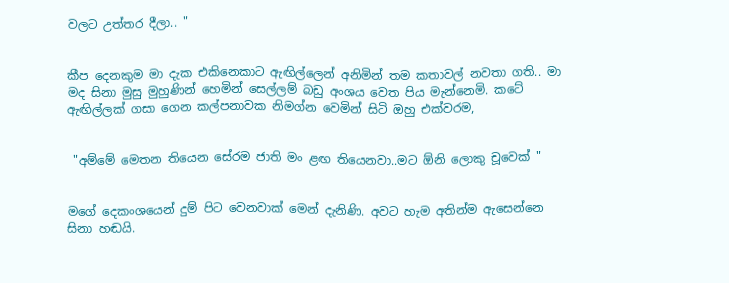වලට උත්තර දීලා.. "


කීප දෙනකුම මා දැක එකිනෙකාට ඇඟිල්ලෙන් අනිමින් තම කතාවල් නවතා ගති.. මා මද සිනා මුසු මුහුණින් හෙමින් සෙල්ලම් බඩු අංශය වෙත පිය මැන්නෙමි. කටේ ඇඟිල්ලක් ගසා ගෙන කල්පනාවක නිමග්න වෙමින් සිටි ඔහු එක්වරම,


 "අම්මේ මෙතන තියෙන සේරම ජාති මං ළඟ තියෙනවා..මට ඕනි ලොකු චූවෙක් "


මගේ දෙකංශයෙන් දුම් පිට වෙනවාක් මෙන් දැනිණි. අවට හැම අතින්ම ඇසෙන්නෙ සිනා හඬයි.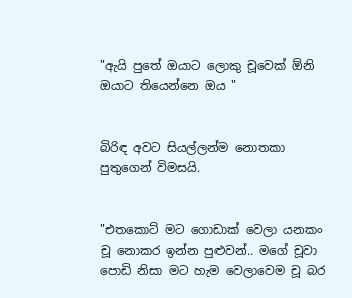"ඇයි පුතේ ඔයාට ලොකු චූවෙක් ඕනි ඔයාට තියෙන්නෙ ඔය "


බිරිඳ අවට සියල්ලන්ම නොතකා පුතුගෙන් විමසයි.


"එතකොට් මට ගොඩාක් වෙලා යනකං චූ නොකර ඉන්න පුළුවන්.. මගේ චූවා පොඩි නිසා මට හැම වෙලාවෙම චූ බර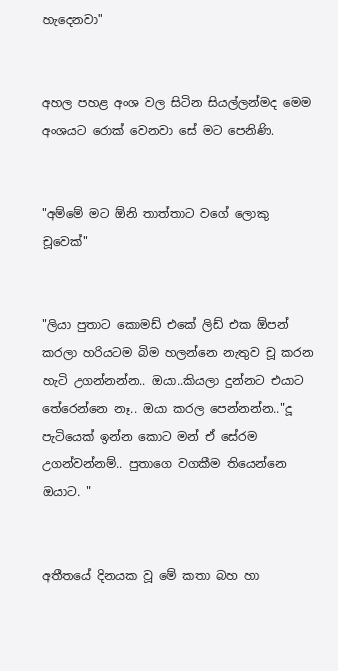හැදෙනවා"


අහල පහළ අංශ වල සිටින සියල්ලන්මද මෙම අංශයට රොක් වෙනවා සේ මට පෙනිණි.


"අම්මේ මට ඕනි තාත්තාට වගේ ලොකු චූවෙක්"


"ලියා පුතාට කොමඩ් එකේ ලිඩ් එක ඕපන් කරලා හරියටම බිම හලන්නෙ නැතුව චූ කරන හැටි උගන්නන්න.. ඔයා..කියලා දුන්නට එයාට තේරෙන්නෙ නෑ.. ඔයා කරල පෙන්නන්න.."දූ පැටියෙක් ඉන්න කොට මන් ඒ සේරම උගන්වන්නම්.. පුතාගෙ වගකීම තියෙන්නෙ ඔයාට. "


අතීතයේ දිනයක වූ මේ කතා බහ හා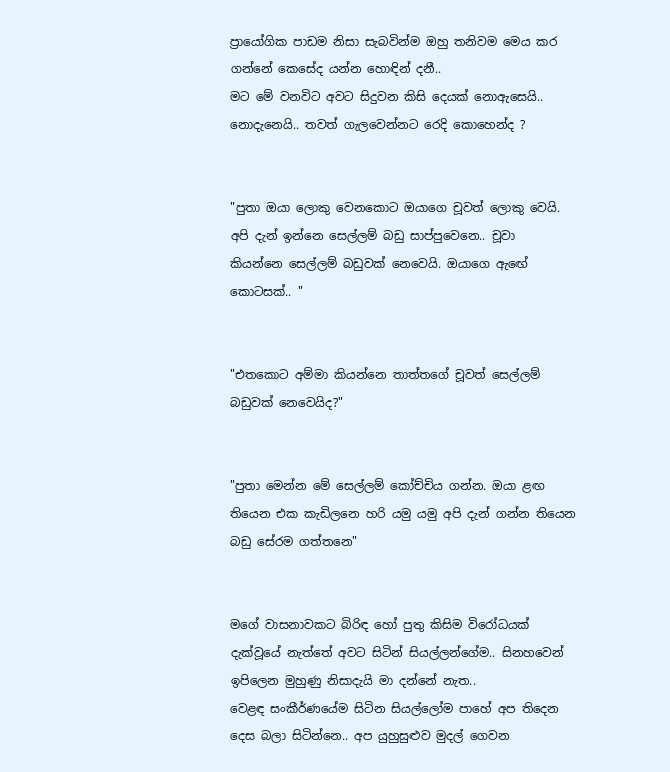ප්‍රායෝගික පාඩම නිසා සැබවින්ම ඔහු තනිවම මෙය කර ගන්නේ කෙසේද යන්න හොඳින් දනී..
මට මේ වනවිට අවට සිදුවන කිසි දෙයක් නොඇසෙයි.. නොදැනෙයි.. තවත් ගැලවෙන්නට රෙදි කොහෙන්ද ?


"පුතා ඔයා ලොකු වෙනකොට ඔයාගෙ චූවත් ලොකු වෙයි. අපි දැන් ඉන්නෙ සෙල්ලම් බඩු සාප්පුවෙනෙ.. චූවා  කියන්නෙ සෙල්ලම් බඩුවක් නෙවෙයි. ඔයාගෙ ඇඟේ කොටසක්.. "


"එතකොට අම්මා කියන්නෙ තාත්තගේ චූවත් සෙල්ලම් බඩුවක් නෙවෙයිද?"


"පුතා මෙන්න මේ සෙල්ලම් කෝච්චිය ගන්න. ඔයා ළඟ තියෙන එක කැඩිලනෙ හරි යමු යමු අපි දැන් ගන්න තියෙන බඩු සේරම ගත්තනෙ"


මගේ වාසනාවකට බිරිඳ හෝ පුතු කිසිම විරෝධයක් දැක්වූයේ නැත්තේ අවට සිටින් සියල්ලන්ගේම.. සිනහවෙන් ඉපිලෙන මුහුණු නිසාදැයි මා දන්නේ නැත..
වෙළඳ සංකීර්ණයේම සිටින සියල්ලෝම පාහේ අප තිදෙන දෙස බලා සිටින්නෙ.. අප යුහුසුළුව මුදල් ගෙවන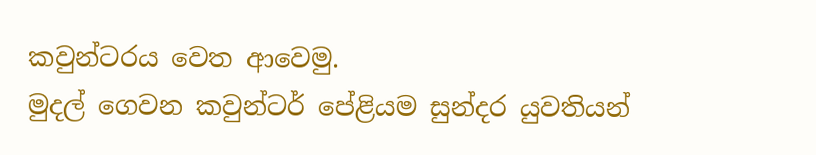කවුන්ටරය වෙත ආවෙමු.
මුදල් ගෙවන කවුන්ටර් පේළියම සුන්දර යුවතියන්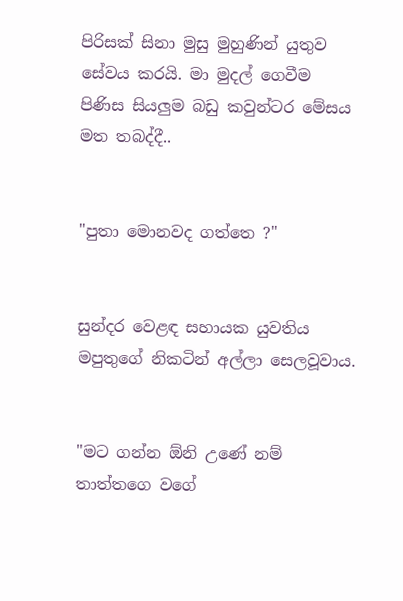පිරිසක් සිනා මුසු මුහුණින් යුතුව සේවය කරයි. මා මුදල් ගෙවීම පිණිස සියලුම බඩු කවුන්ටර මේසය මත තබද්දී..


"පුතා මොනවද ගත්තෙ ?"


සුන්දර වෙළඳ සහායක යුවතිය මපුතුගේ නිකටින් අල්ලා සෙලවූවාය.


"මට ගන්න ඕනි උණේ නම් තාත්තගෙ වගේ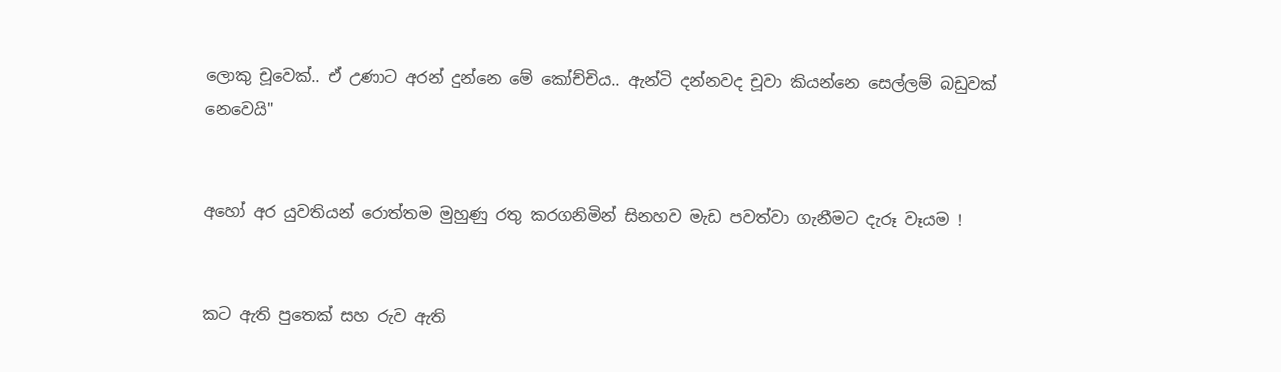ලොකු චූවෙක්.. ඒ උණාට අරන් දුන්නෙ මේ කෝච්චිය.. ඇන්ටි දන්නවද චූවා කියන්නෙ සෙල්ලම් බඩුවක් නෙවෙයි"


අහෝ අර යුවතියන් රොත්තම මුහුණු රතු කරගනිමින් සිනහව මැඩ පවත්වා ගැනීමට දැරූ වෑයම !


කට ඇති පුතෙක් සහ රුව ඇති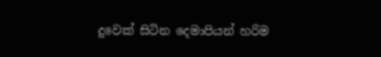දුවෙක් සිටින දෙමාපියන් හරිම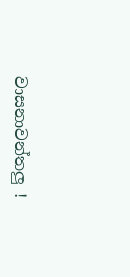වාසනාවන්තලු !